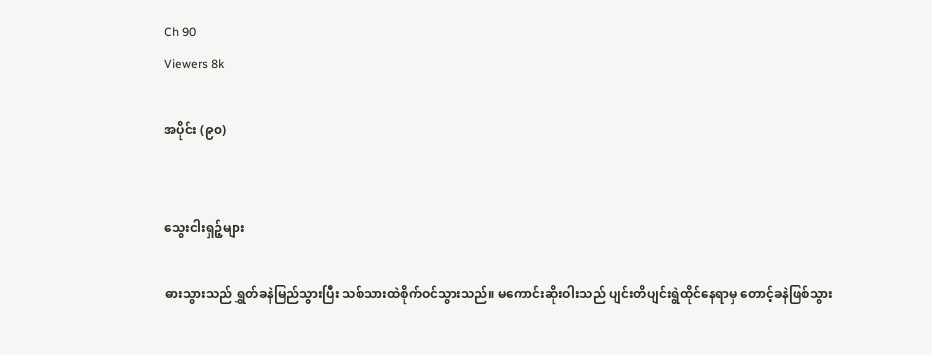Ch 90
Viewers 8k

အပိုင်း (၉၀)


သွေးငါးရှဉ့်များ

ဓားသွားသည် ရွှတ်ခနဲမြည်သွားပြီး သစ်သားထဲစိုက်ဝင်သွားသည်။ မကောင်းဆိုးဝါးသည် ပျင်းတိပျင်းရွဲထိုင်နေရာမှ တောင့်ခနဲဖြစ်သွား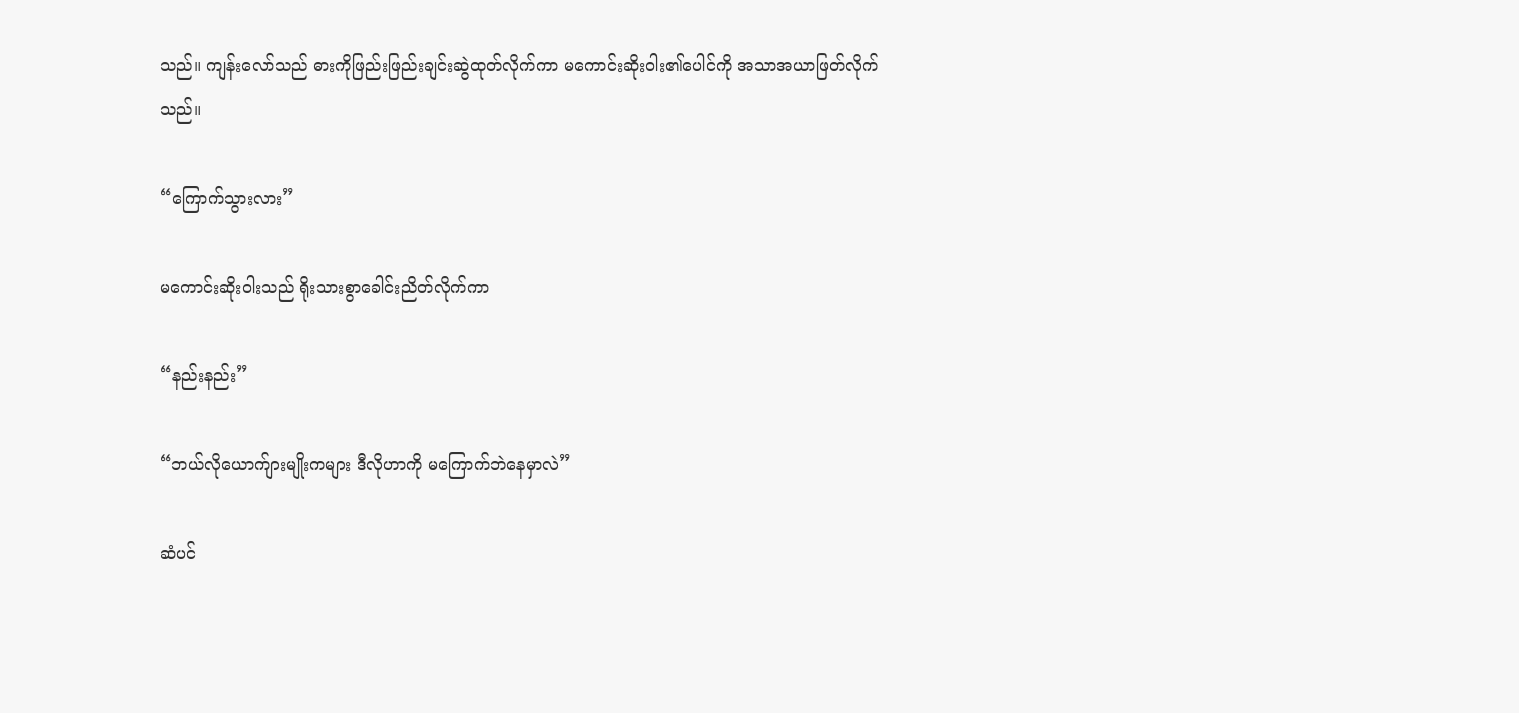သည်။ ကျန်းလော်သည် ဓားကိုဖြည်းဖြည်းချင်းဆွဲထုတ်လိုက်ကာ မကောင်းဆိုးဝါး၏ပေါင်ကို အသာအယာဖြတ်လိုက်သည်။

“ကြောက်သွားလား”

မကောင်းဆိုးဝါးသည် ရိုးသားစွာခေါင်းညိတ်လိုက်ကာ

“နည်းနည်း”

“ဘယ်လိုယောက်ျားမျိုးကများ ဒီလိုဟာကို မကြောက်ဘဲနေမှာလဲ”

ဆံပင်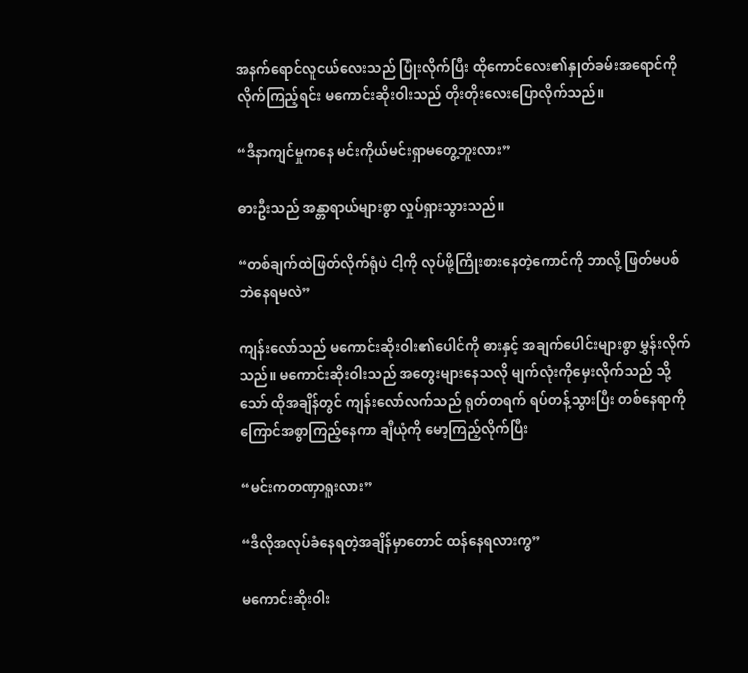အနက်ရောင်လူငယ်လေးသည် ပြုံးလိုက်ပြီး ထိုကောင်လေး၏နှုတ်ခမ်းအရောင်ကို လိုက်ကြည့်ရင်း မကောင်းဆိုးဝါးသည် တိုးတိုးလေးပြောလိုက်သည်။

“ဒီနာကျင်မှုကနေ မင်းကိုယ်မင်းရှာမတွေ့ဘူးလား”

ဓားဦးသည် အန္တာရာယ်များစွာ လှုပ်ရှားသွားသည်။

“တစ်ချက်ထဲဖြတ်လိုက်ရုံပဲ ငါ့ကို လုပ်ဖို့ကြိုးစားနေတဲ့ကောင်ကို ဘာလို့ ဖြတ်မပစ်ဘဲနေရမလဲ”

ကျန်းလော်သည် မကောင်းဆိုးဝါး၏ပေါင်ကို ဓားနှင့် အချက်ပေါင်းများစွာ မွှန်းလိုက်သည်။ မကောင်းဆိုးဝါးသည် အတွေးများနေသလို မျက်လုံးကိုမှေးလိုက်သည် သို့သော် ထိုအချိန်တွင် ကျန်းလော်လက်သည် ရုတ်တရက် ရပ်တန့်သွားပြီး တစ်နေရာကို ကြောင်အစွာကြည့်နေကာ ချီယုံကို မော့ကြည့်လိုက်ပြီး

“မင်းကတဏှာရူးလား”

“ဒီလိုအလုပ်ခံနေရတဲ့အချိန်မှာတောင် ထန်နေရလားကွ”

မကောင်းဆိုးဝါး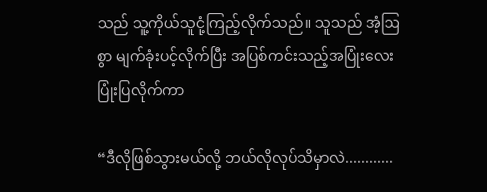သည် သူ့ကိုယ်သူငုံ့ကြည့်လိုက်သည်။ သူသည် အံ့ဩစွာ မျက်ခုံးပင့်လိုက်ပြီး အပြစ်ကင်းသည့်အပြုံးလေးပြုံးပြလိုက်ကာ

“ဒီလိုဖြစ်သွားမယ်လို့ ဘယ်လိုလုပ်သိမှာလဲ............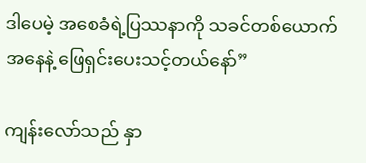ဒါပေမဲ့ အစေခံရဲ့ပြဿနာကို သခင်တစ်ယောက်အနေနဲ့ ဖြေရှင်းပေးသင့်တယ်နော်”

ကျန်းလော်သည် နှာ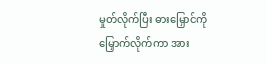မှုတ်လိုက်ပြီး ဓားမြှောင်ကို မြှောက်လိုက်ကာ အား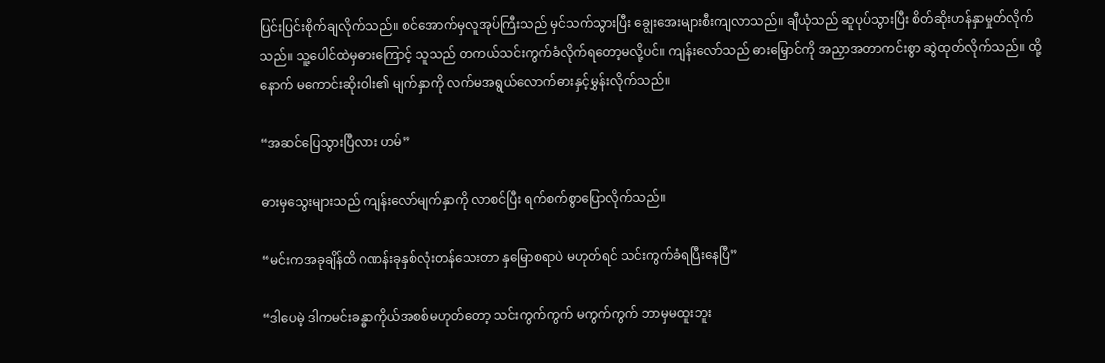ပြင်းပြင်းစိုက်ချလိုက်သည်။ စင်အောက်မှလူအုပ်ကြီးသည် မှင်သက်သွားပြီး ချွေးအေးများစီးကျလာသည်။ ချီယုံသည် ဆူပုပ်သွားပြီး စိတ်ဆိုးဟန်နှာမှုတ်လိုက်သည်။ သူ့ပေါင်ထဲမှဓားကြောင့် သူသည် တကယ်သင်းကွက်ခံလိုက်ရတော့မလို့ပင်။ ကျန်းလော်သည် ဓားမြှောင်ကို အညှာအတာကင်းစွာ ဆွဲထုတ်လိုက်သည်။ ထို့နောက် မကောင်းဆိုးဝါး၏ မျက်နှာကို လက်မအရွယ်လောက်ဓားနှင့်မွှန်းလိုက်သည်။

“အဆင်ပြေသွားပြီလား ဟမ်”

ဓားမှသွေးများသည် ကျန်းလော်မျက်နှာကို လာစင်ပြီး ရက်စက်စွာပြောလိုက်သည်။

“မင်းကအခုချိန်ထိ ဂဏန်းခုနှစ်လုံးတန်သေးတာ နှမြောစရာပဲ မဟုတ်ရင် သင်းကွက်ခံရပြီးနေပြီ”

“ဒါပေမဲ့ ဒါကမင်းခန္ဓာကိုယ်အစစ်မဟုတ်တော့ သင်းကွက်ကွက် မကွက်ကွက် ဘာမှမထူးဘူး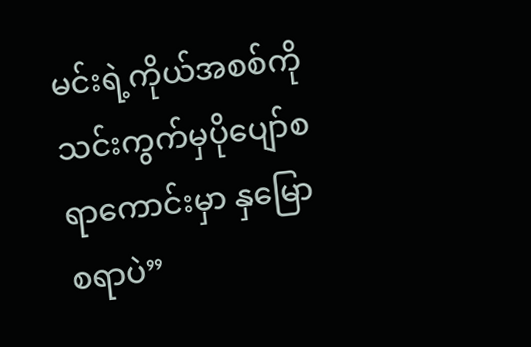မင်းရဲ့ကိုယ်အစစ်ကို သင်းကွက်မှပိုပျော်စရာကောင်းမှာ နှမြောစရာပဲ”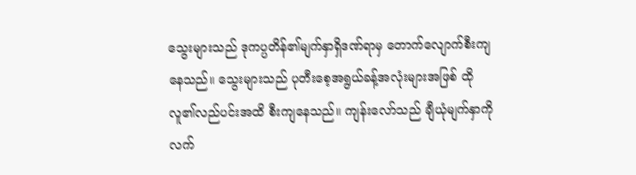သွေးများသည် ဒုကပ္ပတိန်၏မျက်နှာရှိဒဏ်ရာမှ တောက်လျောက်စီးကျနေသည်။ သွေးများသည် ပုတီးစေ့အရွယ်ခန့်အလုံးများအဖြစ် ထိုလူ၏လည်ပင်းအထိ စီးကျနေသည်။ ကျန်းလော်သည် ချီယုံမျက်နှာကို လက်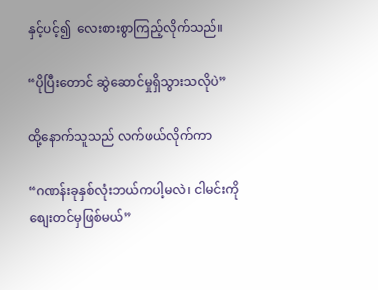နှင့်ပင့်၍  လေးစားစွာကြည့်လိုက်သည်။

“ပိုပြီးတောင် ဆွဲဆောင်မှုရှိသွားသလိုပဲ”

ထို့နောက်သူသည် လက်ဖယ်လိုက်ကာ

“ဂဏန်းခုနှစ်လုံးဘယ်ကပါ့မလဲ၊ ငါမင်းကို စျေးတင်မှဖြစ်မယ်”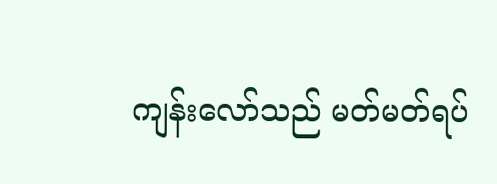ကျန်းလော်သည် မတ်မတ်ရပ်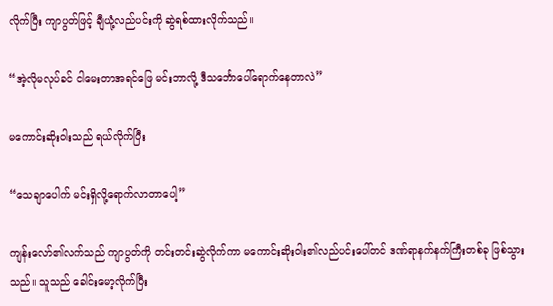လိုက်ပြီး ကျာပွတ်ဖြင့် ချီယုံ့လည်ပင်းကို ဆွဲရစ်ထားလိုက်သည်။

“အဲ့လိုမလုပ်ခင် ငါမေးတာအရင်ဖြေ မင်းဘာလို့ ဒီသင်္ဘောပေါ်ရောက်နေတာလဲ”

မကောင်းဆိုးဝါးသည် ရယ်လိုက်ပြီး

“သေချာပေါက် မင်းရှိလို့ရောက်လာတာ‌ပေါ့”

ကျန်းလော်၏လက်သည် ကျာပွတ်ကို တင်းတင်းဆွဲလိုက်ကာ မကောင်းဆိုးဝါး၏လည်ပင်းပေါ်တင် ဒဏ်ရာနက်နက်ကြီးတစ်ခု ဖြစ်သွားသည်။ သူသည် ခေါင်းမော့လိုက်ပြီး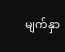မျက်နှာ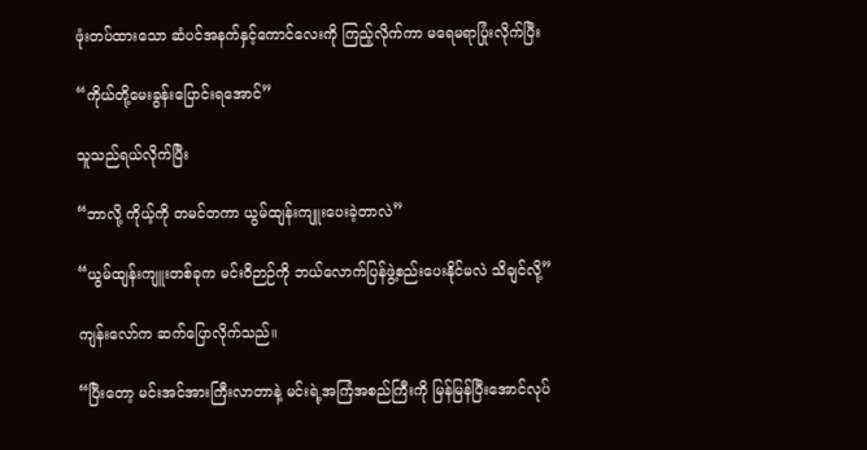ဖုံးတပ်ထားသော ဆံပင်အနက်နှင့်ကောင်လေးကို ကြည့်လိုက်ကာ မရေမရာပြုံးလိုက်ပြီး

“ကိုယ်တို့မေးခွန်းပြောင်းရအောင်”

သူသည်ရယ်လိုက်ပြီး

“ဘာလို့ ကိုယ့်ကို တမင်တကာ ယွမ်ထျန်းကျူးပေးခဲ့တာလဲ”

“ယွမ်ထျန်းကျူးတစ်ခုက မင်းဝိဉာဉ်ကို ဘယ်လောက်ပြန်ဖွဲ့စည်းပေးနိုင်မလဲ သိချင်လို့”

ကျန်းလော်က ဆက်ပြောလိုက်သည်။

“ပြီးတော့ မင်းအင်အားကြီးလာတာနဲ့ မင်းရဲ့အကြံအစည်ကြီးကို မြန်မြန်ပြီးအောင်လုပ်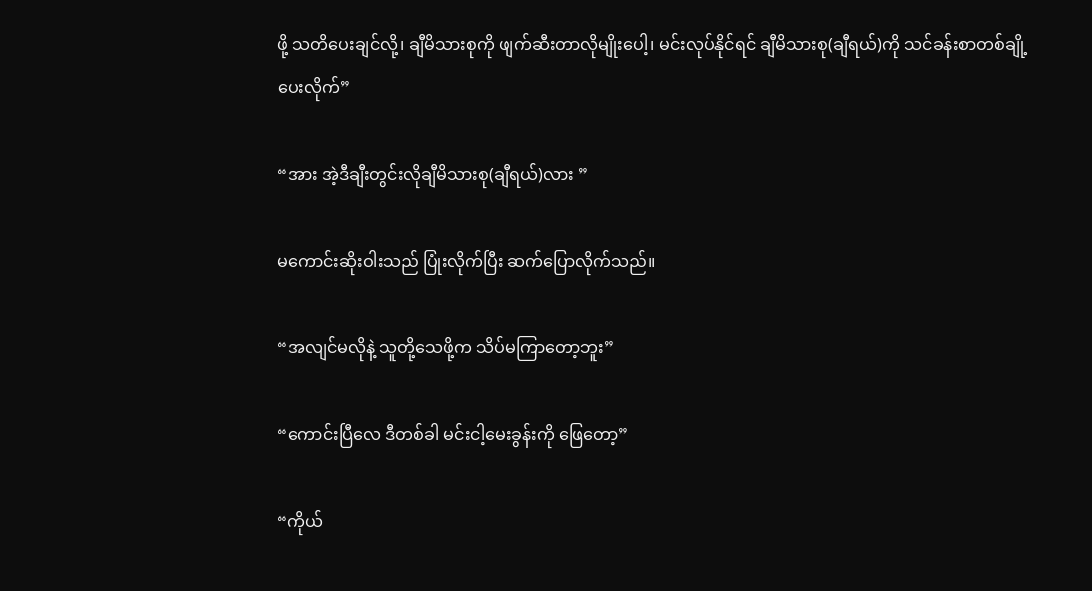ဖို့ သတိပေးချင်လို့၊ ချီမိသားစုကို ဖျက်ဆီးတာလိုမျိုးပေါ့၊ မင်းလုပ်နိုင်ရင် ချီမိသားစု(ချီရယ်)ကို သင်ခန်းစာတစ်ချို့ပေးလိုက်”

“အား အဲ့ဒီချီးတွင်းလိုချီမိသားစု(ချီရယ်)လား ”

မကောင်းဆိုးဝါးသည် ပြုံးလိုက်ပြီး ဆက်ပြောလိုက်သည်။

“အလျင်မလိုနဲ့ သူတို့သေဖို့က သိပ်မကြာတော့ဘူး”

“ကောင်းပြီလေ ဒီတစ်ခါ မင်းငါ့မေးခွန်းကို ဖြေတော့”

“ကိုယ်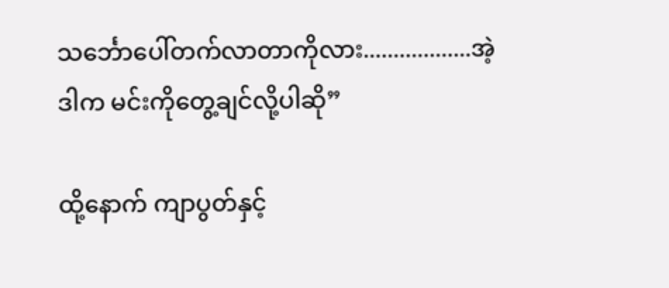သင်္ဘောပေါ်တက်လာတာကိုလား..................အဲ့ဒါက မင်းကိုတွေ့ချင်လို့ပါဆို”

ထို့နောက် ကျာပွတ်နှင့်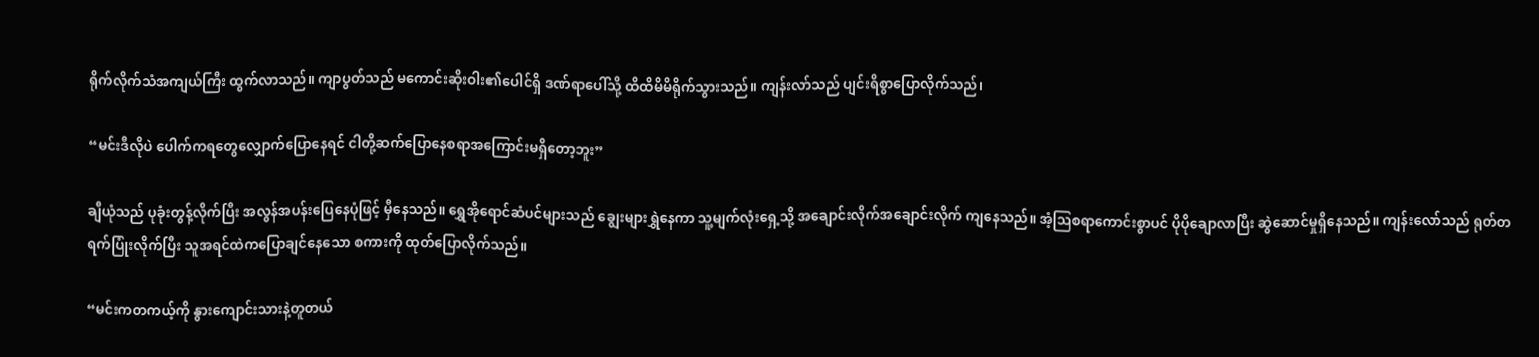ရိုက်လိုက်သံအကျယ်ကြီး ထွက်လာသည်။ ကျာပွတ်သည် မကောင်းဆိုးဝါး၏ပေါင်ရှိ ဒဏ်ရာပေါ်သို့ ထိထိမိမိရိုက်သွားသည်။ ကျန်းလာ်သည် ပျင်းရိစွာပြောလိုက်သည်၊

“မင်းဒီလိုပဲ ပေါက်ကရတွေလျှောက်ပြောနေရင် ငါတို့ဆက်ပြောနေစရာအကြောင်းမရှိတော့ဘူး”

ချီယုံသည် ပုခုံးတွန့်လိုက်ပြီး အလွန်အပန်းပြေနေပုံဖြင့် မှီနေသည်။ ရွှေအိုရောင်ဆံပင်များသည် ချွေးများရွှဲနေကာ သူ့မျက်လုံးရှေ့သို့ အချောင်းလိုက်အချောင်းလိုက် ကျနေသည်။ အံ့ဩစရာကောင်းစွာပင် ပိုပိုချောလာပြီး ဆွဲဆောင်မှုရှိနေသည်။ ကျန်းလော်သည် ရုတ်တရက်ပြုံးလိုက်ပြီး သူအရင်ထဲကပြောချင်နေသော စကားကို ထုတ်ပြောလိုက်သည်။

“မင်းကတကယ့်ကို နွားကျောင်းသားနဲ့တူတယ်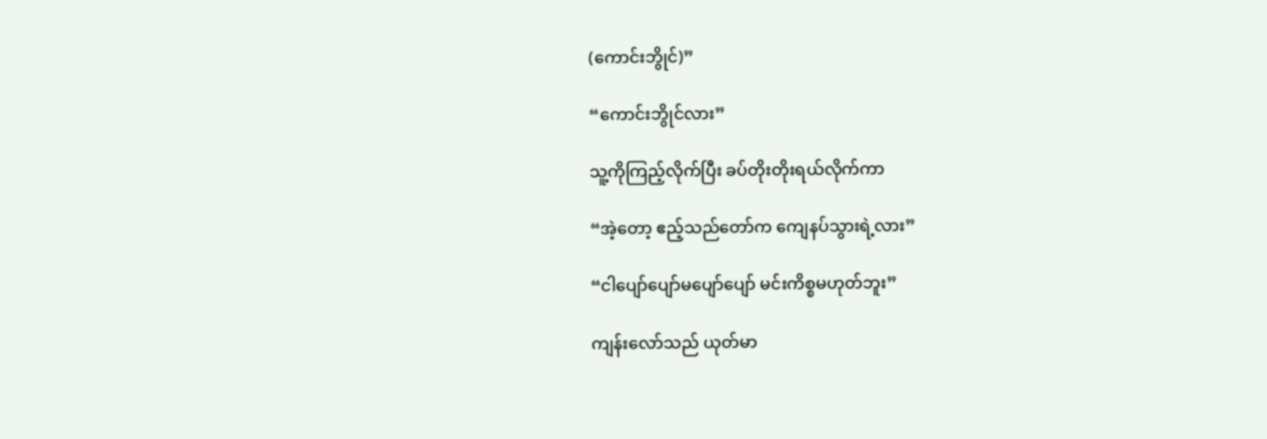(ကောင်းဘွိုင်)”

“ကောင်းဘွိုင်လား”

သူ့ကိုကြည့်လိုက်ပြီး ခပ်တိုးတိုးရယ်လိုက်ကာ

“အဲ့တော့ ဧည့်သည်တော်က ကျေနပ်သွားရဲ့လား”

“ငါပျော်ပျော်မပျော်ပျော် မင်းကိစ္စမဟုတ်ဘူး”

ကျန်းလော်သည် ယုတ်မာ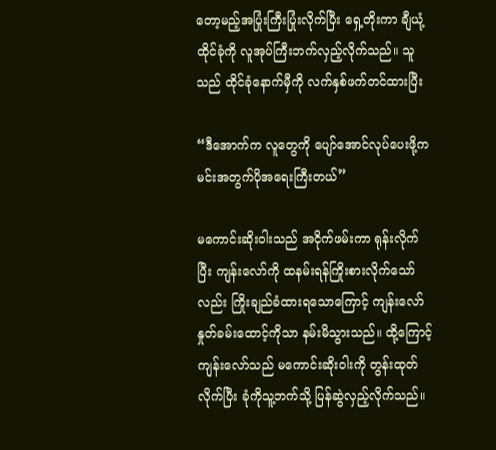တော့မည့်အပြုံးကြီးပြုံးလိုက်ပြီး ရှေ့တိုးကာ ချီယုံ့ထိုင်ခုံကို လူအုပ်ကြီးဘက်လှည့်လိုက်သည်။ သူသည် ထိုင်ခုံနောက်မှီကို လက်နှစ်ဖက်တင်ထားပြီး

“ဒီအောက်က လူတွေကို ပျော်အောင်လုပ်ပေးဖို့က မင်းအတွက်ပိုအရေးကြီးတယ်”

မကောင်းဆိုးဝါးသည် အငိုက်ဖမ်းကာ ရုန်းလိုက်ပြီး ကျန်းလော်ကို ထနမ်းရန်ကြိုးစားလိုက်သော်လည်း ကြိုးချည်ခံထားရသောကြောင့် ကျန်းလော်နှုတ်ခမ်းထောင့်ကိုသာ နမ်းမိသွားသည်။ ထို့ကြောင့် ကျန်းလော်သည် မကောင်းဆိုးဝါးကို တွန်းထုတ်လိုက်ပြီး ခုံကိုသူ့ဘက်သို့ ပြန်ဆွဲလှည့်လိုက်သည်။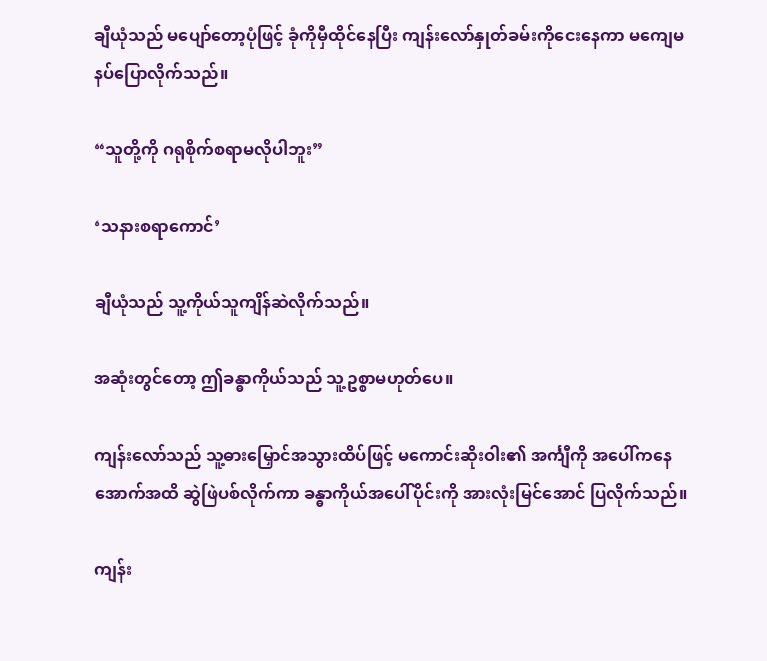ချီယုံသည် မပျော်တော့ပုံဖြင့် ခုံကိုမှီထိုင်နေပြီး ကျန်းလော်နှုတ်ခမ်းကိုငေးနေကာ မကျေမနပ်ပြောလိုက်သည်။

“သူတို့ကို ဂရုစိုက်စရာမလိုပါဘူး”

‘သနားစရာကောင်’

ချီယုံသည် သူ့ကိုယ်သူကျိန်ဆဲလိုက်သည်။

အဆုံးတွင်တော့ ဤခန္ဓာကိုယ်သည် သူ့ဥစ္စာမဟုတ်ပေ။

ကျန်းလော်သည် သူ့ဓားမြှောင်အသွားထိပ်ဖြင့် မကောင်းဆိုးဝါး၏ အင်္ကျီကို အပေါ်ကနေအောက်အထိ ဆွဲဖြဲပစ်လိုက်ကာ ခန္ဓာကိုယ်အပေါ်ပိုင်းကို အားလုံးမြင်အောင် ပြလိုက်သည်။

ကျန်း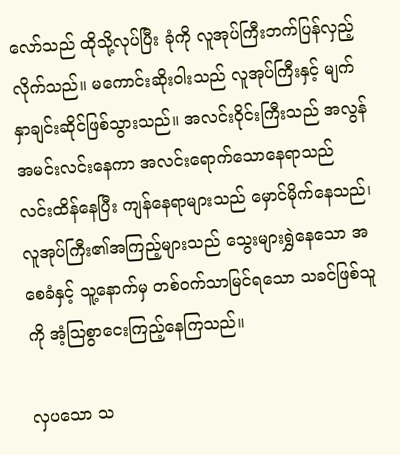လော်သည် ထိုသို့လုပ်ပြီး ခုံကို လူအုပ်ကြီးဘက်ပြန်လှည့်လိုက်သည်။ မကောင်းဆိုးဝါးသည် လူအုပ်ကြီးနှင့် မျက်နှာချင်းဆိုင်ဖြစ်သွားသည်။ အလင်းဝိုင်းကြီးသည် အလွန်အမင်းလင်းနေကာ အလင်းရောက်သောနေရာသည် လင်းထိန်နေပြီး ကျန်နေရာများသည် မှောင်မိုက်နေသည်၊ လူအုပ်ကြီး၏အကြည့်များသည် သွေးများရွှဲနေသော အစေခံနှင့် သူ့နောက်မှ တစ်ဝက်သာမြင်ရသော သခင်ဖြစ်သူကို အံ့ဩစွာငေးကြည့်နေကြသည်။

လှပသော သ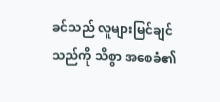ခင်သည် လူများမြင်ချင်သည်ကို သိစွာ အစေခံ၏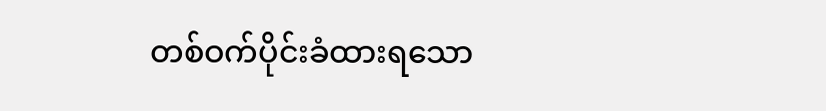တစ်ဝက်ပိုင်းခံထားရသော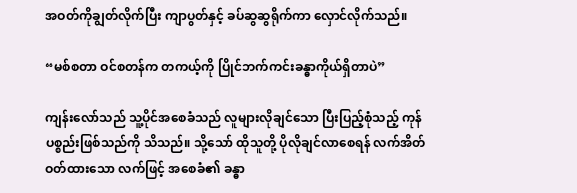အဝတ်ကိုချွတ်လိုက်ပြီး ကျာပွတ်နှင့် ခပ်ဆွဆွရိုက်ကာ လှောင်လိုက်သည်။

“မစ်စတာ ဝင်စတန်က တကယ့်ကို ပြိုင်ဘက်ကင်းခန္ဓာကိုယ်ရှိတာပဲ”

ကျန်းလော်သည် သူ့ပိုင်အစေခံသည် လူများလိုချင်သော ပြီးပြည့်စုံသည့် ကုန်ပစ္စည်းဖြစ်သည်ကို သိသည်။ သို့သော် ထိုသူတို့ ပိုလိုချင်လာစေရန် လက်အိတ်ဝတ်ထားသော လက်ဖြင့် အစေခံ၏ ခန္ဓာ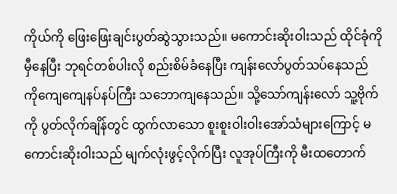ကိုယ်ကို ဖြေးဖြေးချင်းပွတ်ဆွဲသွားသည်။ မကောင်းဆိုးဝါးသည် ထိုင်ခုံကိုမှီနေပြီး ဘုရင်တစ်ပါးလို စည်းစိမ်ခံနေပြီး ကျန်းလော်ပွတ်သပ်နေသည် ကိုကျေကျေနပ်နပ်ကြီး သဘောကျနေသည်။ သို့သော်ကျန်းလော် သူ့ဗိုက်ကို ပွတ်လိုက်ချိန်တွင် ထွက်လာသော စူးစူးဝါးဝါးအော်သံများကြောင့် မကောင်းဆိုးဝါးသည် မျက်လုံးဖွင့်လိုက်ပြီး လူအုပ်ကြီးကို မီးထတောက်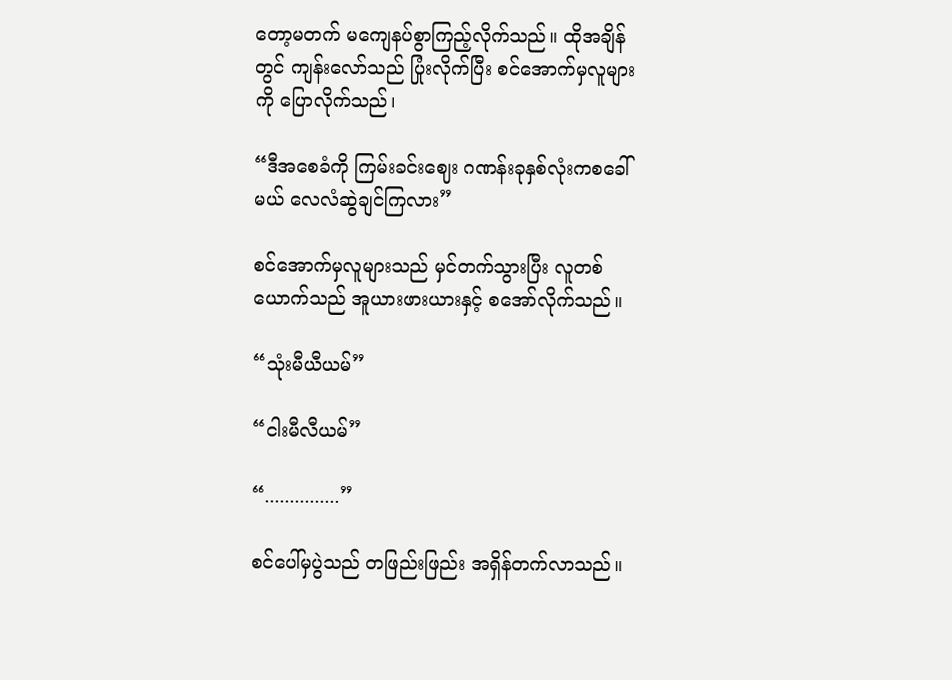တော့မတက် မကျေနပ်စွာကြည့်လိုက်သည်။ ထိုအချိန်တွင် ကျန်းလော်သည် ပြုံးလိုက်ပြီး စင်အောက်မှလူများကို ပြောလိုက်သည်၊

“ဒီအစေခံကို ကြမ်းခင်းဈေး ဂဏန်းခုနှစ်လုံးကစခေါ်မယ် လေလံဆွဲချင်ကြလား”

စင်အောက်မှလူများသည် မှင်တက်သွားပြီး လူတစ်ယောက်သည် အူယားဖားယားနှင့် စအော်လိုက်သည်။

“သုံးမီယီယမ်”

“ငါးမီလီယမ်”

“...............”

စင်ပေါ်မှပွဲသည် တဖြည်းဖြည်း အရှိန်တက်လာသည်။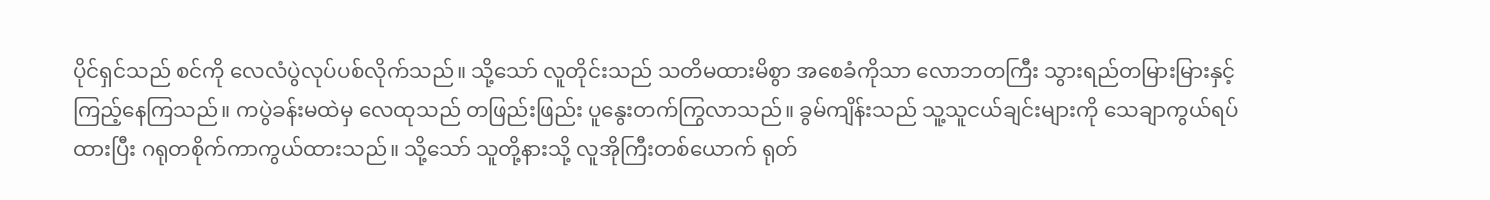ပိုင်ရှင်သည် စင်ကို လေလံပွဲလုပ်ပစ်လိုက်သည်။ သို့သော် လူတိုင်းသည် သတိမထားမိစွာ အစေခံကိုသာ လောဘတကြီး သွားရည်တမြားမြားနှင့် ကြည့်နေကြသည်။ ကပွဲခန်းမထဲမှ လေထုသည် တဖြည်းဖြည်း ပူနွေးတက်ကြွလာသည်။ ခွမ်ကျိန်းသည် သူ့သူငယ်ချင်းများကို သေချာကွယ်ရပ်ထားပြီး ဂရုတစိုက်ကာကွယ်ထားသည်။ သို့သော် သူတို့နားသို့ လူအိုကြီးတစ်ယောက် ရုတ်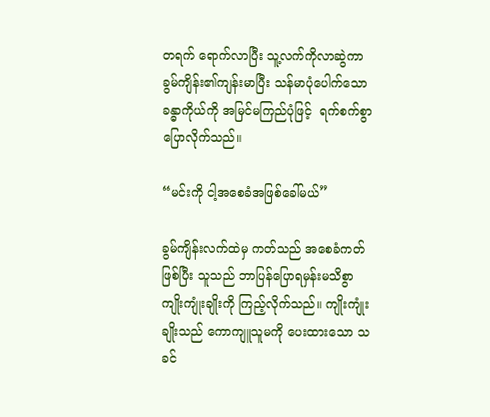တရက် ရောက်လာပြီး သူ့လက်ကိုလာဆွဲကာ ခွမ်ကျိန်း၏ကျန်းမာပြီး သန်မာပုံပေါက်သော ခန္ဓာကိုယ်ကို အမြင်မကြည်ပုံဖြင့်  ရက်စက်စွာပြောလိုက်သည်။

“မင်းကို ငါ့အစေခံအဖြစ်ခေါ်မယ်”

ခွမ်ကျိန်းလက်ထဲမှ ကတ်သည် အစေခံကတ်ဖြစ်ပြီး သူသည် ဘာပြန်ပြောရမှန်းမသိစွာ ကျိုးကျုံးချိုးကို ကြည့်လိုက်သည်။ ကျိုးကျုံးချိုးသည် ကောကျူသူမကို ပေးထားသော သခင်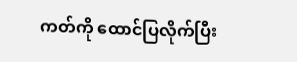ကတ်ကို ထောင်ပြလိုက်ပြီး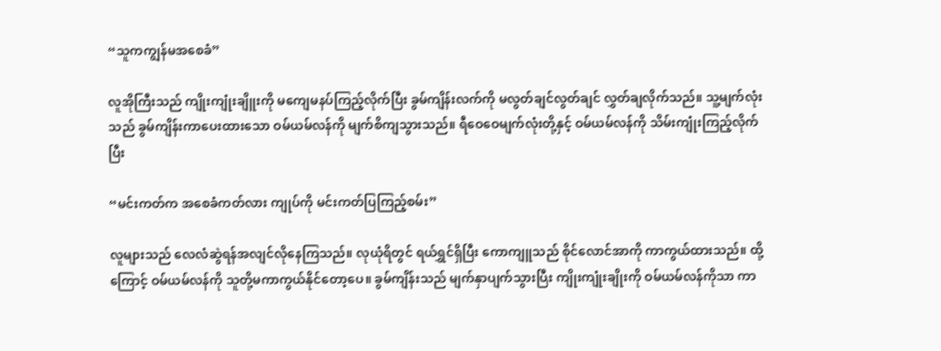“သူကကျွန်မအစေခံ”

လူအိုကြီးသည် ကျိုးကျုံးချိူးကို မကျေမနပ်ကြည့်လိုက်ပြီး ခွမ်ကျိန်းလက်ကို မလွတ်ချင်လွတ်ချင် လွှတ်ချလိုက်သည်။ သူ့မျက်လုံးသည် ခွမ်ကျိန်းကာပေးထားသော ဝမ်ယမ်လန်ကို မျက်စိကျသွားသည်။ ရီဝေဝေမျက်လုံးတို့နှင့် ဝမ်ယမ်လန်ကို သိမ်းကျုံးကြည့်လိုက်ပြီး

“မင်းကတ်က အစေခံကတ်လား ကျုပ်ကို မင်းကတ်ပြကြည့်စမ်း”

လူများသည် လေလံဆွဲရန်အလျင်လိုနေကြသည်။ လုယုံရိတွင် ရယ်ရွှင်ရှိပြီး ကောကျူသည် စိုင်လောင်အာကို ကာကွယ်ထားသည်။ ထို့ကြောင့် ဝမ်ယမ်လန်ကို သူတို့မကာကွယ်နိုင်တော့ပေ။ ခွမ်ကျိန်းသည် မျက်နှာပျက်သွားပြီး ကျိုးကျုံးချိုးကို ဝမ်ယမ်လန်ကိုသာ ကာ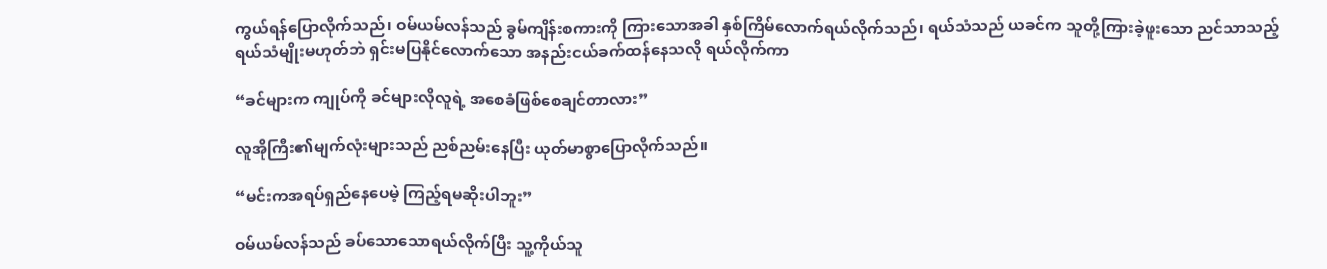ကွယ်ရန်ပြောလိုက်သည်၊ ဝမ်ယမ်လန်သည် ခွမ်ကျိန်းစကားကို ကြားသောအခါ နှစ်ကြိမ်လောက်ရယ်လိုက်သည်၊ ရယ်သံသည် ယခင်က သူတို့ကြားခဲ့ဖူးသော ညင်သာသည့် ရယ်သံမျိုးမဟုတ်ဘဲ ရှင်းမပြနိုင်လောက်သော အနည်းငယ်ခက်ထန်နေသလို ရယ်လိုက်ကာ

“ခင်များက ကျုပ်ကို ခင်များလိုလူရဲ့ အစေခံဖြစ်စေချင်တာလား”

လူအိုကြီး၏မျက်လုံးများသည် ညစ်ညမ်းနေပြီး ယုတ်မာစွာပြောလိုက်သည်။

“မင်းကအရပ်ရှည်နေပေမဲ့ ကြည့်ရမဆိုးပါဘူး”

ဝမ်ယမ်လန်သည် ခပ်သောသောရယ်လိုက်ပြီး သူ့ကိုယ်သူ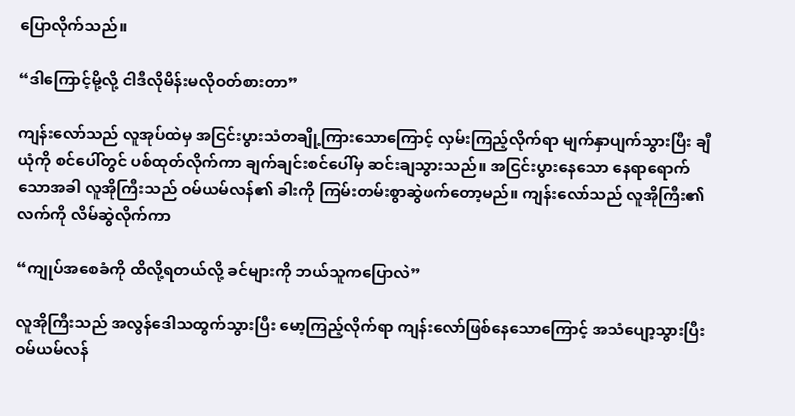ပြောလိုက်သည်။

“ဒါကြောင့်မို့လို့ ငါဒီလိုမိန်းမလိုဝတ်စားတာ”

ကျန်းလော်သည် လူအုပ်ထဲမှ အငြင်းပွားသံတချို့ကြားသောကြောင့် လှမ်းကြည့်လိုက်ရာ မျက်နှာပျက်သွားပြီး ချီယုံကို စင်ပေါ်တွင် ပစ်ထုတ်လိုက်ကာ ချက်ချင်းစင်ပေါ်မှ ဆင်းချသွားသည်။ အငြင်းပွားနေသော နေရာရောက်သောအခါ လူအိုကြီးသည် ဝမ်ယမ်လန်၏ ခါးကို ကြမ်းတမ်းစွာဆွဲဖက်တော့မည်။ ကျန်းလော်သည် လူအိုကြီး၏လက်ကို လိမ်ဆွဲလိုက်ကာ

“ကျုပ်အစေခံကို ထိလို့ရတယ်လို့ ခင်များကို ဘယ်သူကပြောလဲ”

လူအိုကြီးသည် အလွန်ဒေါသထွက်သွားပြီး မော့ကြည့်လိုက်ရာ ကျန်းလော်ဖြစ်နေ‌သောကြောင့် အသံပျော့သွားပြီး ဝမ်ယမ်လန်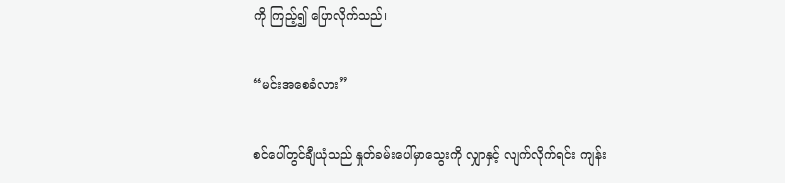ကို ကြည့်၍ ပြောလိုက်သည်၊

“မင်းအစေခံလား”

စင်ပေါ်တွင်ချီယုံသည် နှုတ်ခမ်းပေါ်မှာသွေးကို လျှာနှင့် လျက်လိုက်ရင်း ကျန်း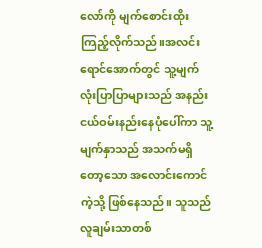လော်ကို မျက်စောင်းထိုးကြည့်လိုက်သည်။အလင်းရောင်အောက်တွင် သူ့မျက်လုံးပြာပြာများသည် အနည်းငယ်ဝမ်းနည်းနေပုံပေါ်ကာ သူ့မျက်နှာသည် အသက်မရှိတော့သော အလောင်းကောင်ကဲ့သို့ ဖြစ်နေသည်။ သူသည် လူချမ်းသာတစ်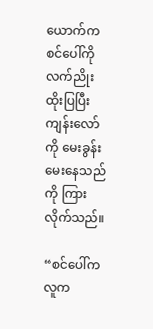ယောက်က စင်ပေါ်ကို လက်ညိုးထိုးပြပြီး ကျန်းလော်ကို မေးခွန်းမေးနေသည်ကို ကြားလိုက်သည်။

“စင်ပေါ်ကလူက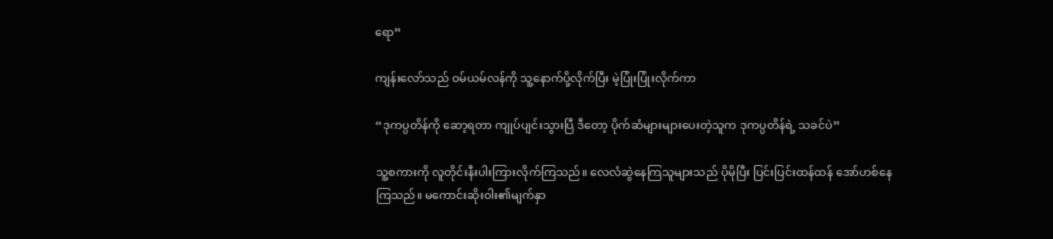ရော”

ကျန်းလော်သည် ဝမ်ယမ်လန်ကို သူ့နောက်ပို့လိုက်ပြီး မဲ့ပြုံးပြုံးလိုက်ကာ

“ဒုကပ္ပတိန်ကို ဆော့ရတာ ကျုပ်ပျင်းသွားပြီ ဒီတော့ ပိုက်ဆံများများပေးတဲ့သူက ဒုကပ္ပတိန်ရဲ့ သခင်ပဲ”

သူ့စကားကို လူတိုင်းနီးပါးကြားလိုက်ကြသည်။ လေလံဆွဲနေကြသူများသည် ပိုမိုပြီး ပြင်းပြင်းထန်ထန် အော်ဟစ်နေကြသည်။ မကောင်းဆိုးဝါး၏မျက်နှာ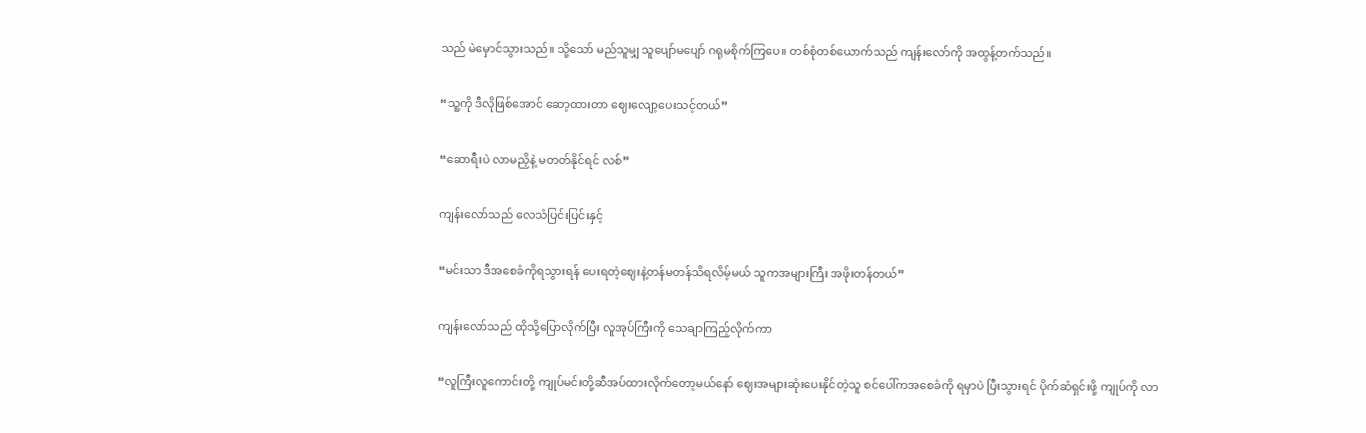သည် မဲမှောင်သွားသည်။ သို့သော် မည်သူမျှ သူပျော်မပျော် ဂရုမစိုက်ကြပေ။ တစ်စုံတစ်ယောက်သည် ကျန်းလော်ကို အထွန့်တက်သည်။

“သူ့ကို ဒီလိုဖြစ်အောင် ဆော့ထားတာ ဈေးလျော့ပေးသင့်တယ်”

“ဆောရီးပဲ လာမညှိနဲ့ မတတ်နိုင်ရင် လစ်”

ကျန်းလော်သည် လေသံပြင်းပြင်းနှင့်

“မင်းသာ ဒီအစေခံကိုရသွားရန် ပေးရတဲ့‌ဈေးနဲ့တန်မတန်သိရလိမ့်မယ် သူကအများကြီး အဖိုးတန်တယ်”

ကျန်းလော်သည် ထိုသို့ပြောလိုက်ပြီး လူအုပ်ကြီးကို သေချာကြည့်လိုက်ကာ

“လူကြီးလူကောင်းတို့ ကျုပ်မင်းတို့ဆီအပ်ထားလိုက်တော့မယ်နော် ဈေးအများဆုံးပေးနိုင်တဲ့သူ စင်ပေါ်ကအစေခံကို ရမှာပဲ ပြီးသွားရင် ပိုက်ဆံရှင်းဖို့ ကျုပ်ကို လာ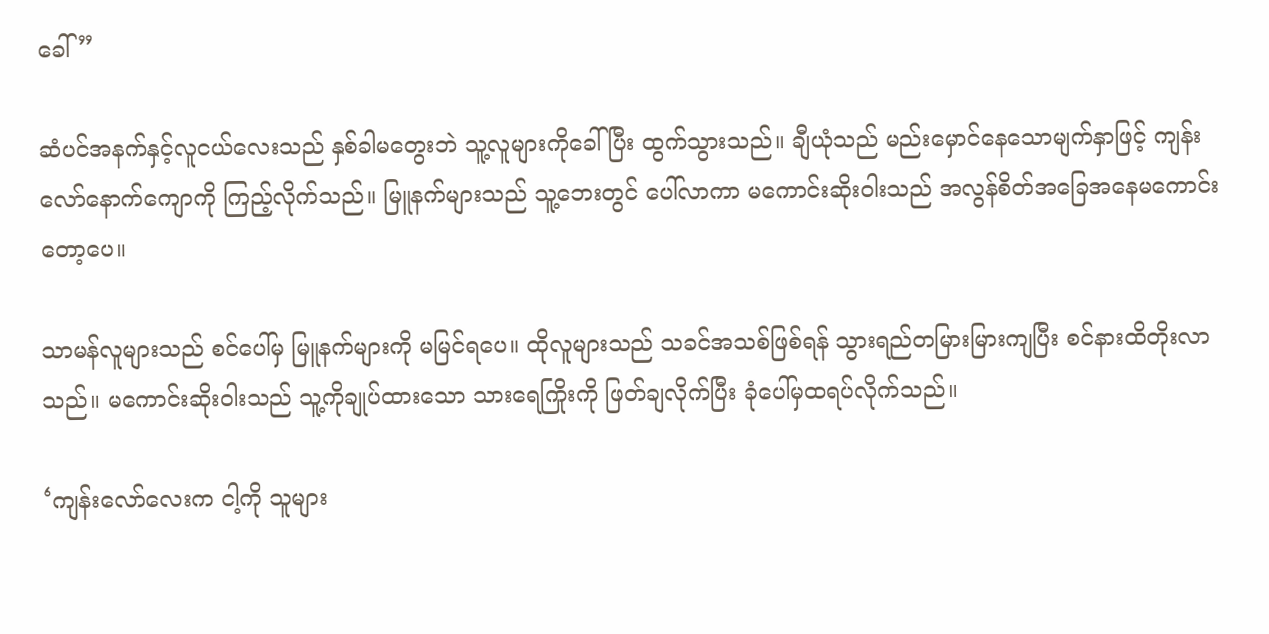ခေါ်”

ဆံပင်အနက်နှင့်လူငယ်လေးသည် နှစ်ခါမတွေးဘဲ သူ့လူများကိုခေါ်ပြီး ထွက်သွားသည်။ ချီယုံသည် မည်းမှောင်နေသောမျက်နှာဖြင့် ကျန်းလော်နောက်ကျောကို ကြည့်လိုက်သည်။ မြူနက်များသည် သူ့ဘေးတွင် ပေါ်လာကာ မကောင်းဆိုးဝါးသည် အလွန်စိတ်အခြေအနေမကောင်းတော့ပေ။

သာမန်လူများသည် စင်ပေါ်မှ မြူနက်များကို မမြင်ရပေ။ ထိုလူများသည် သခင်အသစ်ဖြစ်ရန် သွားရည်တမြားမြားကျပြီး စင်နားထိတိုးလာသည်။ မကောင်းဆိုးဝါးသည် သူ့ကိုချုပ်ထားသော သားရေကြိုးကို ဖြတ်ချလိုက်ပြီး ခုံပေါ်မှထရပ်လိုက်သည်။

‘ကျန်းလော်လေးက ငါ့ကို သူများ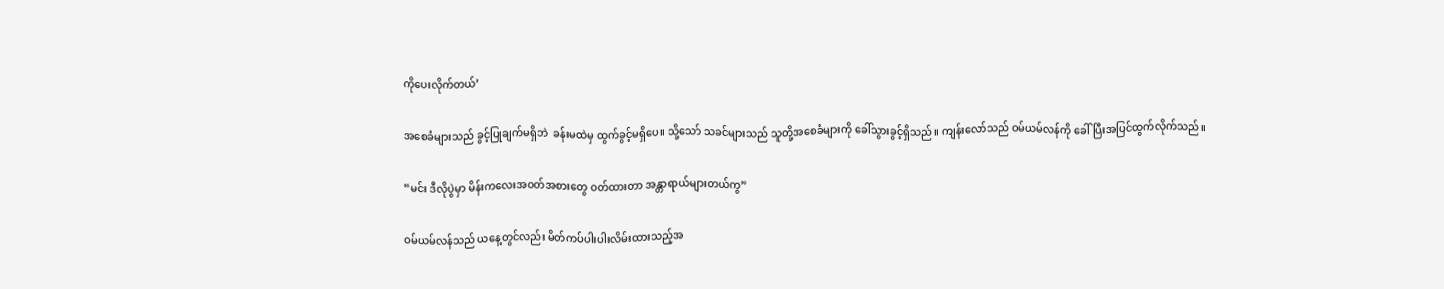ကိုပေးလိုက်တယ်’

အစေခံများသည် ခွင့်ပြုချက်မရှိဘဲ  ခန်းမထဲမှ ထွက်ခွင့်မရှိပေ။ သို့သော် သခင်များသည် သူတို့အစေခံများကို ခေါ်သွားခွင့်ရှိသည်။ ကျန်းလော်သည် ဝမ်ယမ်လန်ကို ခေါ်ပြီးအပြင်ထွက်လိုက်သည်။

“မင်း ဒီလိုပွဲမှာ မိန်းကလေးအဝတ်အစားတွေ ဝတ်ထားတာ အန္တာရာယ်များတယ်ကွ”

ဝမ်ယမ်လန်သည် ယနေ့တွင်လည်း မိတ်ကပ်ပါးပါးလိမ်းထားသည့်အ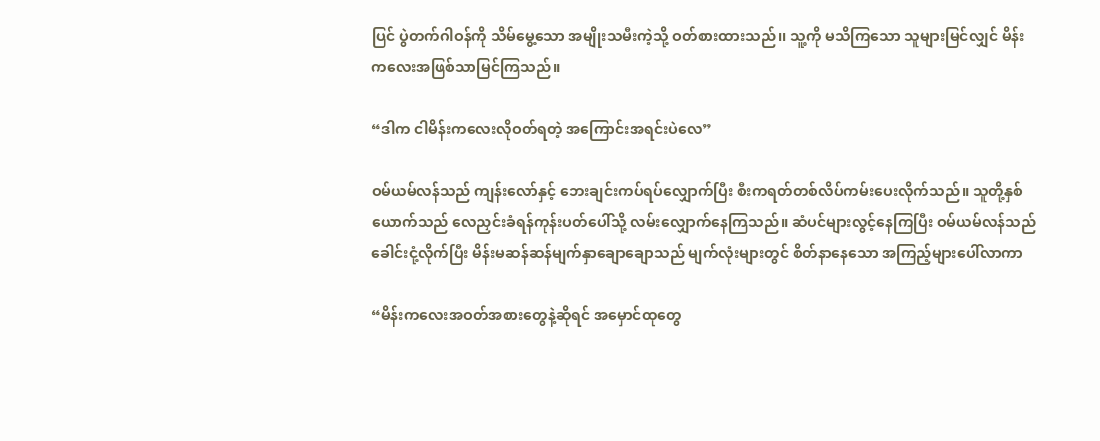ပြင် ပွဲတက်ဂါဝန်ကို သိမ်မွေ့သော အမျိုးသမီးကဲ့သို့ ဝတ်စားထားသည်၊၊ သူ့ကို မသိကြသော သူများမြင်လျှင် မိန်းကလေးအဖြစ်သာမြင်ကြသည်။

“ဒါက ငါမိန်းကလေးလိုဝတ်ရတဲ့ အကြောင်းအရင်းပဲလေ”

ဝမ်ယမ်လန်သည် ကျန်းလော်နှင့် ဘေးချင်းကပ်ရပ်လျှောက်ပြီး စီးကရတ်တစ်လိပ်ကမ်းပေးလိုက်သည်။ သူတို့နှစ်ယောက်သည် လေညှင်းခံရန်ကုန်းပတ်ပေါ်သို့ လမ်းလျှောက်နေကြသည်။ ဆံပင်များလွင့်နေကြပြီး ဝမ်ယမ်လန်သည် ခေါင်းငုံ့လိုက်ပြီး မိန်းမဆန်ဆန်မျက်နှာချောချောသည် မျက်လုံးများတွင် စိတ်နာနေသော အကြည့်များပေါ်လာကာ

“မိန်းကလေးအဝတ်အစားတွေနဲ့ဆိုရင် အမှောင်ထုတွေ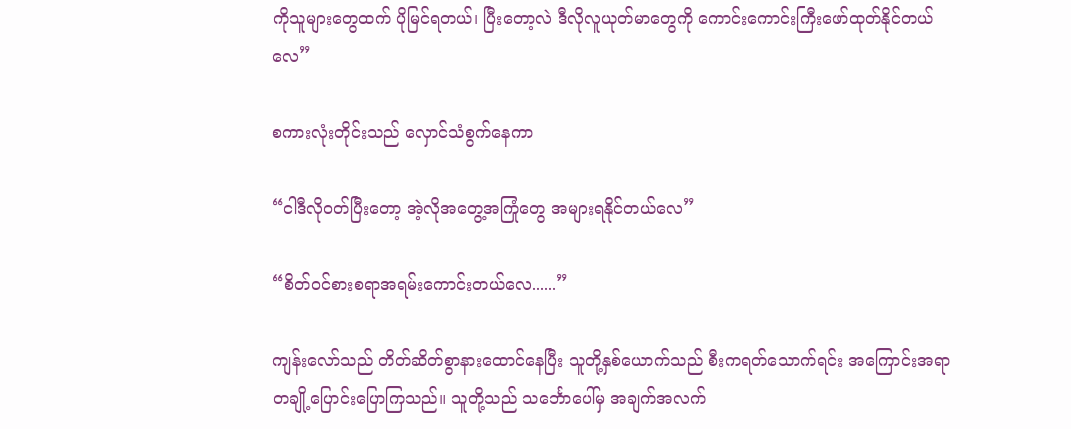ကိုသူများတွေထက် ပိုမြင်ရတယ်၊ ပြီးတော့လဲ ဒီလိုလူယုတ်မာတွေကို ကောင်းကောင်းကြီးဖော်ထုတ်နိုင်တယ်လေ”

စကားလုံးတိုင်းသည် လှောင်သံစွက်နေကာ

“ငါဒီလိုဝတ်ပြီးတော့ အဲ့လိုအတွေ့အကြုံတွေ အများရနိုင်တယ်လေ”

“စိတ်ဝင်စားစရာအရမ်းကောင်းတယ်လေ......”

ကျန်းလော်သည် တိတ်ဆိတ်စွာနားထောင်နေပြီး သူတို့နှစ်ယောက်သည် စီးကရတ်သောက်ရင်း အကြောင်းအရာတချို့ပြောင်းပြောကြသည်။ သူတို့သည် သင်္ဘောပေါ်မှ အချက်အလက်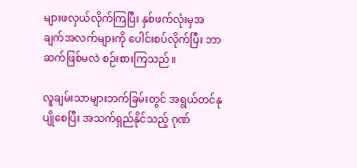များဖလှယ်လိုက်ကြပြီး နှစ်ဖက်လုံးမှအချက်အလက်များကို ပေါင်းစပ်လိုက်ပြီး ဘာဆက်ဖြစ်မလဲ စဉ်းစားကြသည်။

လူချမ်းသာများဘက်ခြမ်းတွင် အရွယ်တင်နုပျိုစေပြီး အသက်ရှည်နိုင်သည့် ဂုဏ်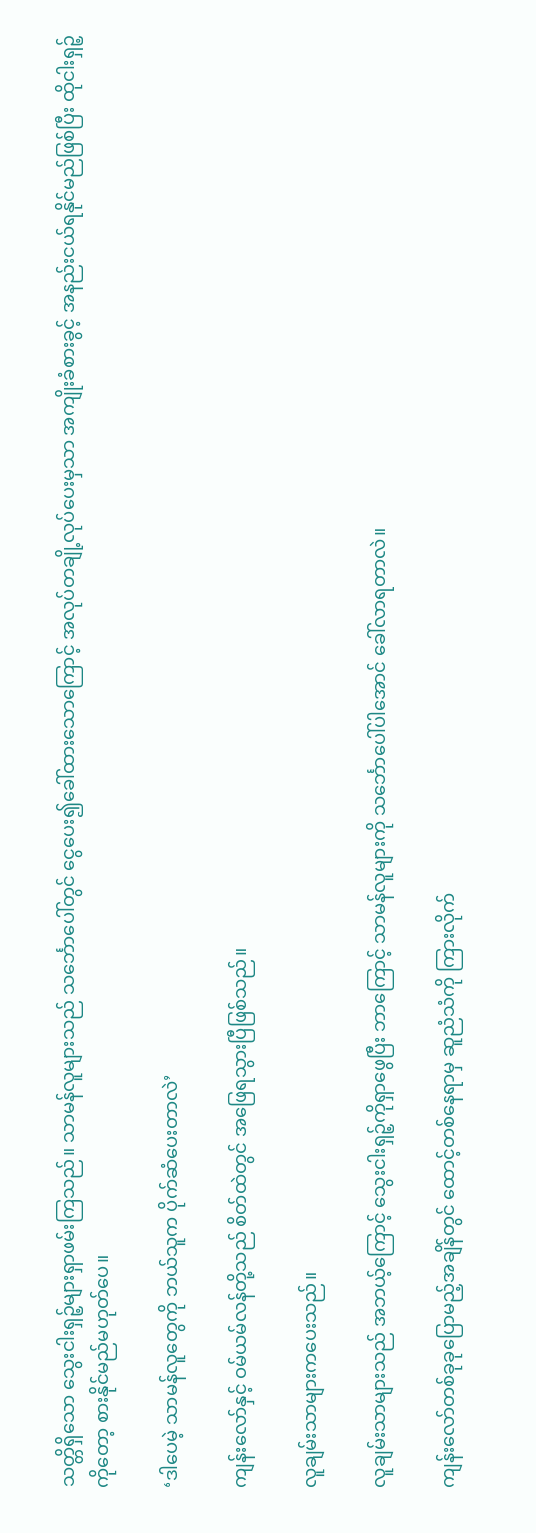သတ္တိရှိသော သွေးငါးရှဉ့်များရှာဖမ်းကြသည်။ သာမန်လူများသည် သင်္ဘောပေါ်တွင် ငွေပေး၍ခေါ်ထားသောကြောင့် အလုပ်တချို့လုပ်ပေးမှသာ အကျိုးခံစားခွင့် အနည်းငယ်ရနိုင်မည်ဖြစ်ပြီး ထိုငါးရှဉ့်ကိုတော့ စားနိုင်မည်မဟုတ်ပေ။

‘ဒါပေမဲ့ သာမန်လူတွေကို ဘယ်သူက ပိုက်ဆံပေးတာလဲ’

ကျန်းလော်နှင့် ဝမ်ယမ်လန်တို့သည် စိတ်ထဲတွင် အဖြေရသွားပြီဖြစ်သည်။

လူချမ်းသာများကပေးသည်။

လူချမ်းသာများသည် အဘယ့်ကြောင့် သွေးငါးရှဉ့်ကိုရှာဖွေပြီး ဘာကြောင့် သာမန်လူများကို သင်္ဘောပေါ်ပါအောင် ခေါ်လာရတာလဲ။

ကျန်းလော်တစ်ခုခုပြောမည့်အချိန်တွင် ထောင့်တစ်နေရာမှ ဆူညံသံကို ကြားလိုက်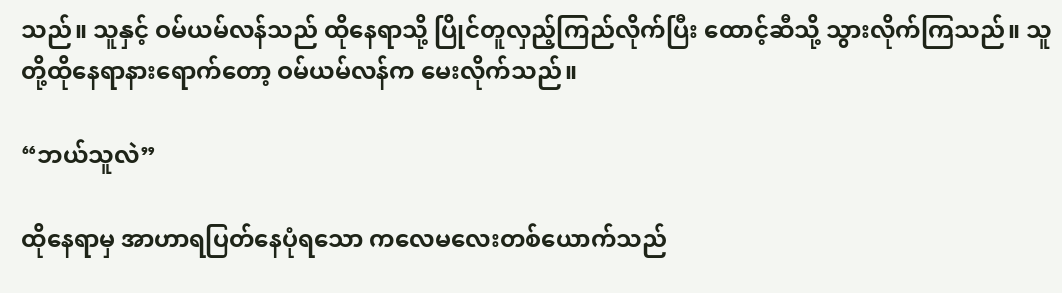သည်။ သူနှင့် ဝမ်ယမ်လန်သည် ထိုနေရာသို့ ပြိုင်တူလှည့်ကြည်လိုက်ပြီး ထောင့်ဆီသို့ သွားလိုက်ကြသည်။ သူတို့ထိုနေရာနားရောက်တော့ ဝမ်ယမ်လန်က မေးလိုက်သည်။

“ဘယ်သူလဲ”

ထိုနေရာမှ အာဟာရပြတ်နေပုံရသော ကလေမလေးတစ်ယောက်သည်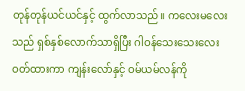တုန်တုန်ယင်ယင်နှင့် ထွက်လာသည်။ ကလေးမလေးသည် ရှစ်နှစ်လောက်သာရှိပြီး ဂါဝန်သေးသေးလေးဝတ်ထားကာ ကျန်းလော်နှင့် ဝမ်ယမ်လန်ကို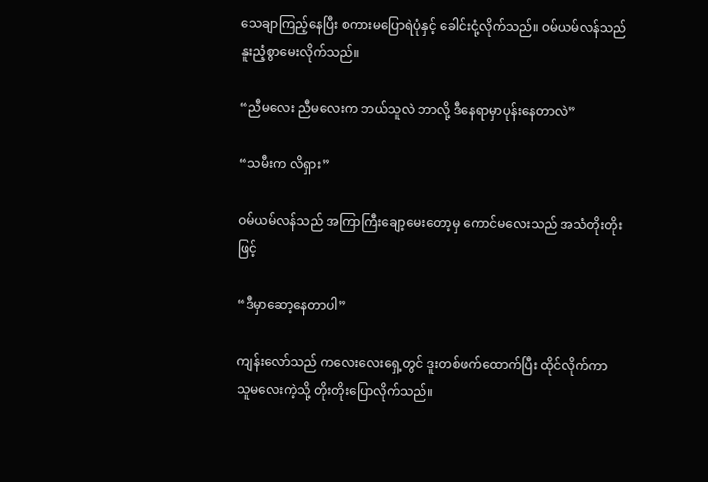သေချာကြည့်နေပြီး စကားမပြောရဲပုံနှင့် ခေါင်းငုံ့လိုက်သည်။ ဝမ်ယမ်လန်သည် နူးညံ့စွာမေးလိုက်သည်။

“ညီမလေး ညီမလေးက ဘယ်သူလဲ ဘာလို့ ဒီနေရာမှာပုန်းနေတာလဲ”

“သမီးက လိရှား”

ဝမ်ယမ်လန်သည် အကြာကြီးချော့မေးတော့မှ ကောင်မလေးသည် အသံတိုးတိုးဖြင့်

“ဒီမှာဆော့နေတာပါ”

ကျန်းလော်သည် ကလေးလေးရှေ့တွင် ဒူးတစ်ဖက်ထောက်ပြီး ထိုင်လိုက်ကာ သူမလေးကဲ့သို့ တိုးတိုးပြောလိုက်သည်။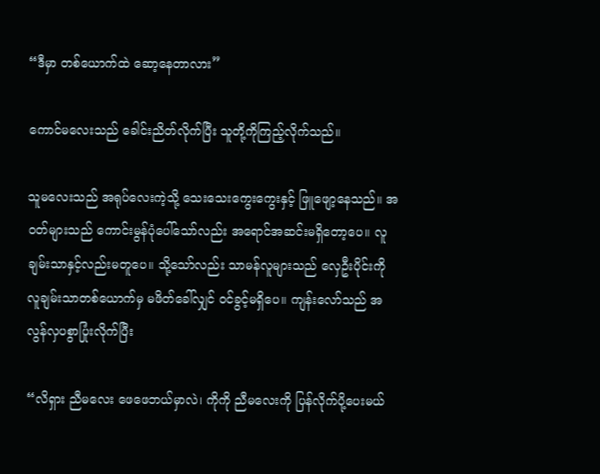“ဒီမှာ တစ်ယောက်ထဲ ဆော့နေတာလား”

ကောင်မလေးသည် ခေါင်းညိတ်လိုက်ပြီး သူတို့ကိုကြည့်လိုက်သည်။

သူမလေးသည် အရုပ်လေးကဲ့သို့ သေးသေးကွေးကွေးနှင့် ဖြူဖျော့နေသည်။ အဝတ်များသည် ကောင်းမွန်ပုံပေါ်သော်လည်း အရောင်အဆင်းမရှိ‌တော့ပေ။ လူချမ်းသာနှင့်လည်းမတူပေ။ သို့သော်လည်း သာမန်လူများသည် လှေဦးပိုင်းကို လူချမ်းသာတစ်ယောက်မှ မဖိတ်ခေါ်လျှင် ဝင်ခွင့်မရှိပေ။ ကျန်းလော်သည် အလွန်လှပစွာပြုံးလိုက်ပြီး

“လိရှား ညီမလေး ဖေဖေဘယ်မှာလဲ၊ ကိုကို ညီမလေးကို ပြန်လိုက်ပို့ပေးမယ်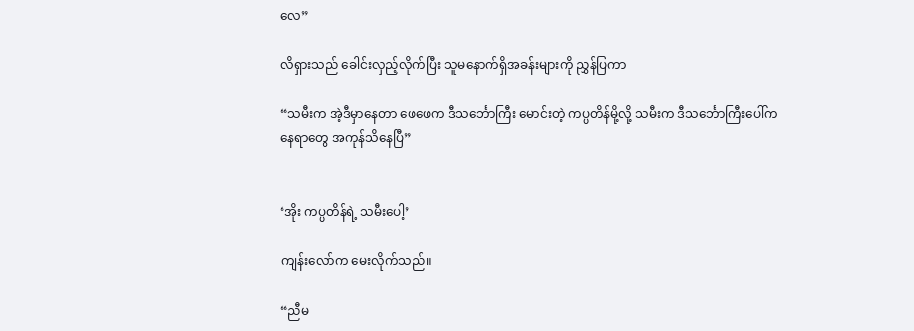လေ”

လိရှားသည် ခေါင်းလှည့်လိုက်ပြီး သူမနောက်ရှိအခန်းများကို ညွှန်ပြကာ

“သမီးက အဲ့ဒီမှာနေတာ ဖေဖေက ဒီသင်္ဘောကြီး မောင်းတဲ့ ကပ္ပတိန်မို့လို့ သမီးက ဒီသင်္ဘောကြီးပေါ်ကနေရာတွေ အကုန်သိနေပြီ”


‘အိုး ကပ္ပတိန်ရဲ့ သမီးပေါ့’

ကျန်းလော်က မေးလိုက်သည်။

“ညီမ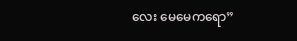လေး မေမေကရော”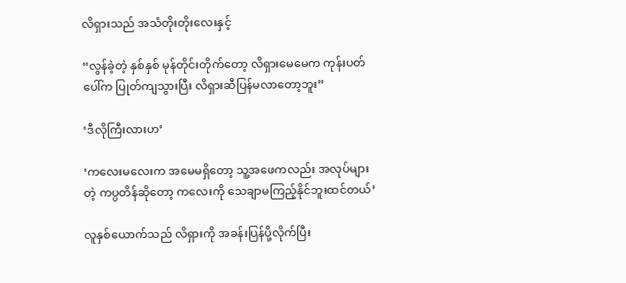လိရှားသည် အသံတိုးတိုးလေးနှင့်

“လွန်ခဲ့တဲ့ နှစ်နှစ် မုန်တိုင်းတိုက်တော့ လိရှားမေမေက ကုန်းပတ်ပေါ်က ပြုတ်ကျသွားပြီး လိရှားဆီပြန်မလာတော့ဘူး”

‘ဒီလိုကြီးလားဟ’

‘ကလေးမလေးက အမေမရှိတော့ သူ့အဖေကလည်း အလုပ်များတဲ့ ကပ္ပတိန်ဆိုတော့ ကလေးကို သေချာမကြည့်နိုင်ဘူးထင်တယ်’

လူနှစ်ယောက်သည် လိရှားကို အခန်းပြန်ပို့လိုက်ပြီး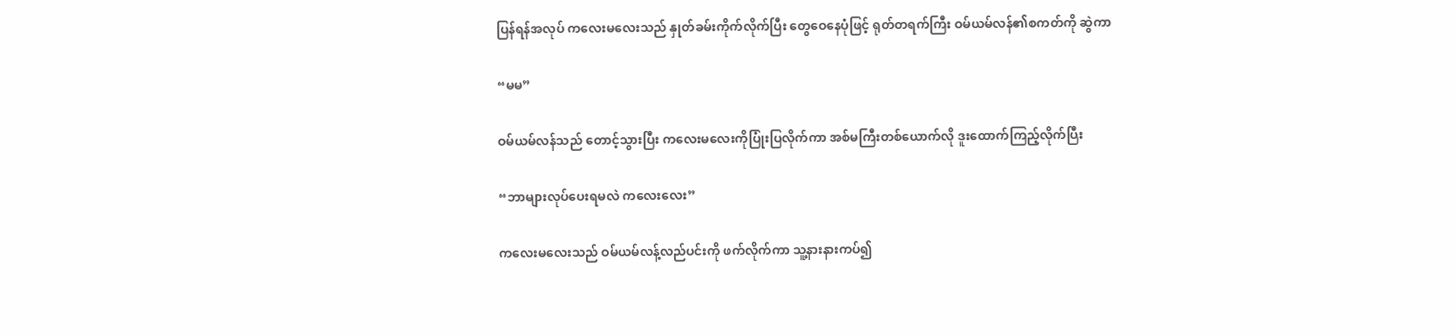ပြန်ရန်အလုပ် ကလေးမလေးသည် နှုတ်ခမ်းကိုက်လိုက်ပြီး တွေဝေနေပုံဖြင့် ရုတ်တရက်ကြီး ဝမ်ယမ်လန်၏စကတ်ကို ဆွဲကာ

“မမ”

ဝမ်ယမ်လန်သည် တောင့်သွားပြီး ကလေးမလေးကိုပြုံးပြလိုက်ကာ အစ်မကြီးတစ်ယောက်လို ဒူးထောက်ကြည့်လိုက်ပြီး

“ဘာများလုပ်ပေးရမလဲ ကလေးလေး”

ကလေးမလေးသည် ဝမ်ယမ်လန့်လည်ပင်းကို ဖက်လိုက်ကာ သူ့နားနားကပ်၍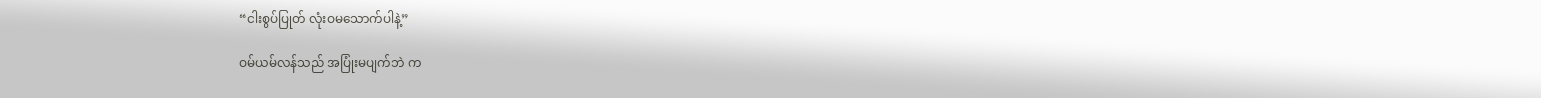“ငါးစွပ်ပြုတ် လုံးဝမသောက်ပါနဲ့”

ဝမ်ယမ်လန်သည် အပြုံးမပျက်ဘဲ က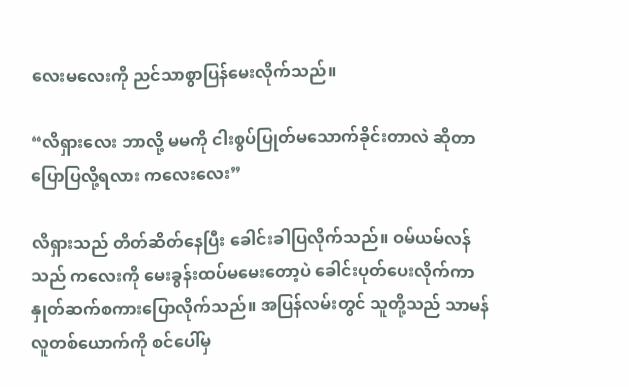လေးမလေးကို ညင်သာစွာပြန်မေးလိုက်သည်။

“လိရှားလေး ဘာလို့ မမကို ငါးစွပ်ပြုတ်မသောက်ခိုင်းတာလဲ ဆိုတာ ပြောပြလို့ရလား ကလေးလေး”

လိရှားသည် တိတ်ဆိတ်နေပြီး ခေါင်းခါပြလိုက်သည်။ ဝမ်ယမ်လန်သည် ကလေးကို မေးခွန်းထပ်မမေးတော့ပဲ ခေါင်းပုတ်ပေးလိုက်ကာ  နှုတ်ဆက်စကားပြောလိုက်သည်။ အပြန်လမ်းတွင် သူတို့သည် သာမန်လူတစ်ယောက်ကို စင်ပေါ်မှ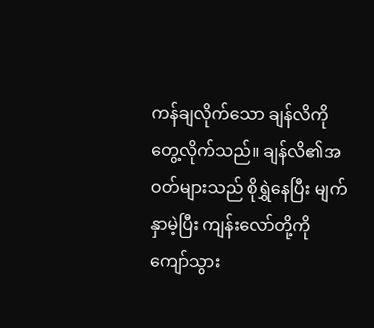ကန်ချလိုက်သော ချန်လိကို တွေ့လိုက်သည်။ ချန်လိ၏အဝတ်များသည် စိုရွှဲနေပြီး မျက်နှာမဲ့ပြီး ကျန်းလော်တို့ကို ကျော်သွား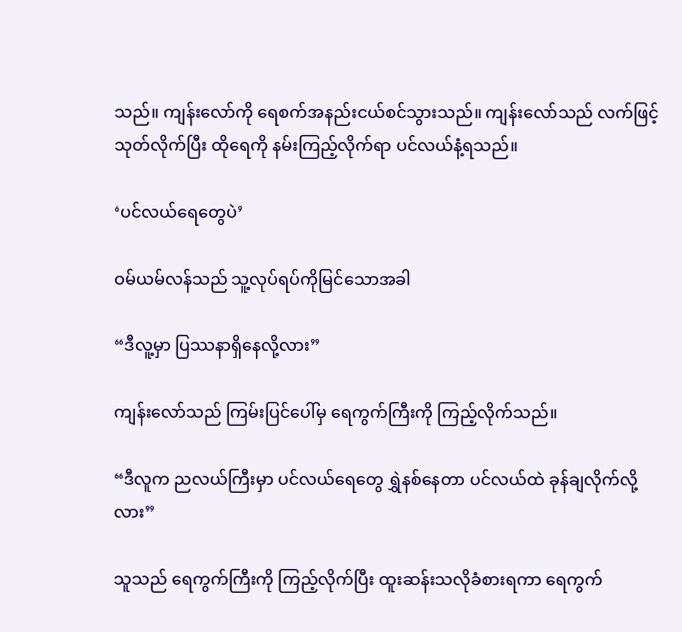သည်။ ကျန်းလော်ကို ရေစက်အနည်းငယ်စင်သွားသည်။ ကျန်းလော်သည် လက်ဖြင့်သုတ်လိုက်ပြီး ထိုရေကို နမ်းကြည့်လိုက်ရာ ပင်လယ်နံ့ရသည်။

‘ပင်လယ်ရေတွေပဲ’

ဝမ်ယမ်လန်သည် သူ့လုပ်ရပ်ကိုမြင်သောအခါ

“ဒီလူ့မှာ ပြဿနာရှိနေလို့လား”

ကျန်းလော်သည် ကြမ်းပြင်ပေါ်မှ ရေကွက်ကြီးကို ကြည့်လိုက်သည်။

“ဒီလူက ညလယ်ကြီးမှာ ပင်လယ်‌ရေတွေ ရွှဲနစ်နေတာ ပင်လယ်ထဲ ခုန်ချလိုက်လို့လား”

သူသည် ရေကွက်ကြီးကို ကြည့်လိုက်ပြီး ထူးဆန်းသလိုခံစားရကာ ရေကွက်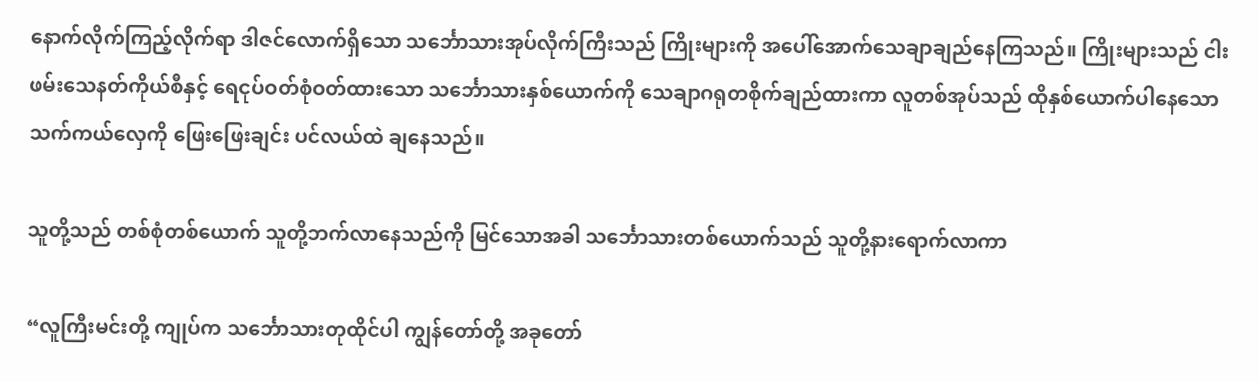နောက်လိုက်ကြည့်လိုက်ရာ ဒါဇင်လောက်ရှိသော သင်္ဘောသားအုပ်လိုက်ကြီးသည် ကြိုးများကို အပေါ်အောက်သေချာချည်နေကြသည်။ ကြိုးများသည် ငါးဖမ်းသေနတ်ကိုယ်စီနှင့် ရေငုပ်ဝတ်စုံဝတ်ထားသော သင်္ဘောသားနှစ်ယောက်ကို သေချာဂရုတစိုက်ချည်ထားကာ လူတစ်အုပ်သည် ထိုနှစ်ယောက်ပါနေသော သက်ကယ်လှေကို ဖြေးဖြေးချင်း ပင်လယ်ထဲ ချနေသည်။

သူတို့သည် တစ်စုံတစ်ယောက် သူတို့ဘက်လာနေသည်ကို မြင်သောအခါ သင်္ဘောသားတစ်ယောက်သည် သူတို့နားရောက်လာကာ

“လူကြီးမင်းတို့ ကျုပ်က သင်္ဘောသားတုထိုင်ပါ ကျွန်တော်တို့ အခုတော်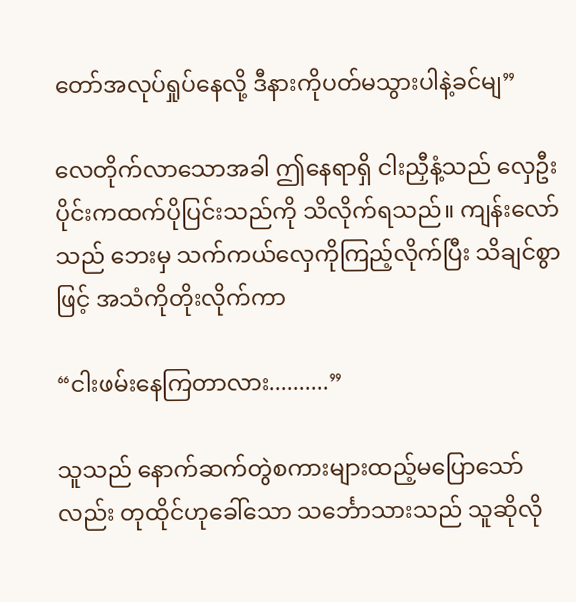တော်အလုပ်ရှုပ်နေလို့ ဒီနားကိုပတ်မသွားပါနဲ့ခင်မျ”

လေတိုက်လာသောအခါ ဤနေရာရှိ ငါးညှီနံ့သည် လှေဦးပိုင်းကထက်ပိုပြင်းသည်ကို သိလိုက်ရသည်။ ကျန်းလော်သည် ဘေးမှ သက်ကယ်လှေကိုကြည့်လိုက်ပြီး သိချင်စွာဖြင့် အသံကိုတိုးလိုက်ကာ

“ငါးဖမ်းနေကြတာလား..........”

သူသည် နောက်ဆက်တွဲစကားများထည့်မပြောသော်လည်း တုထိုင်ဟုခေါ်သော သင်္ဘောသားသည် သူဆိုလို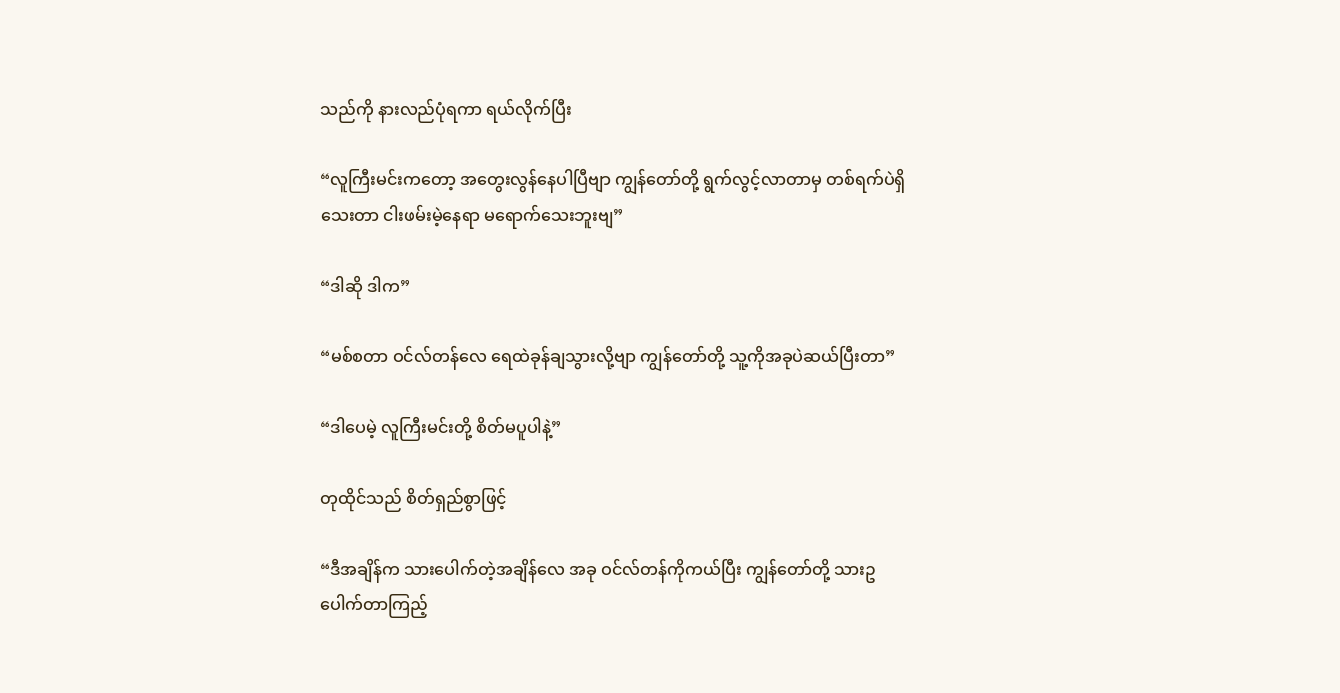သည်ကို နားလည်ပုံရကာ ရယ်လိုက်ပြီး

“လူကြီးမင်းကတော့ အတွေးလွန်နေပါပြီဗျာ ကျွန်တော်တို့ ရွက်လွင့်လာတာမှ တစ်ရက်ပဲရှိသေးတာ ငါးဖမ်းမဲ့နေရာ မရောက်သေးဘူးဗျ”

“ဒါဆို ဒါက”

“မစ်စတာ ဝင်လ်တန်လေ ရေထဲခုန်ချသွားလို့ဗျာ ကျွန်တော်တို့ သူ့ကိုအခုပဲဆယ်ပြီးတာ”

“ဒါပေမဲ့ လူကြီးမင်းတို့ စိတ်မပူပါနဲ့”

တုထိုင်သည် စိတ်ရှည်စွာဖြင့်

“ဒီအချိန်က သား‌ပေါက်တဲ့အချိန်လေ အခု ဝင်လ်တန်ကိုကယ်ပြီး ကျွန်တော်တို့ သားဥပေါက်တာကြည့်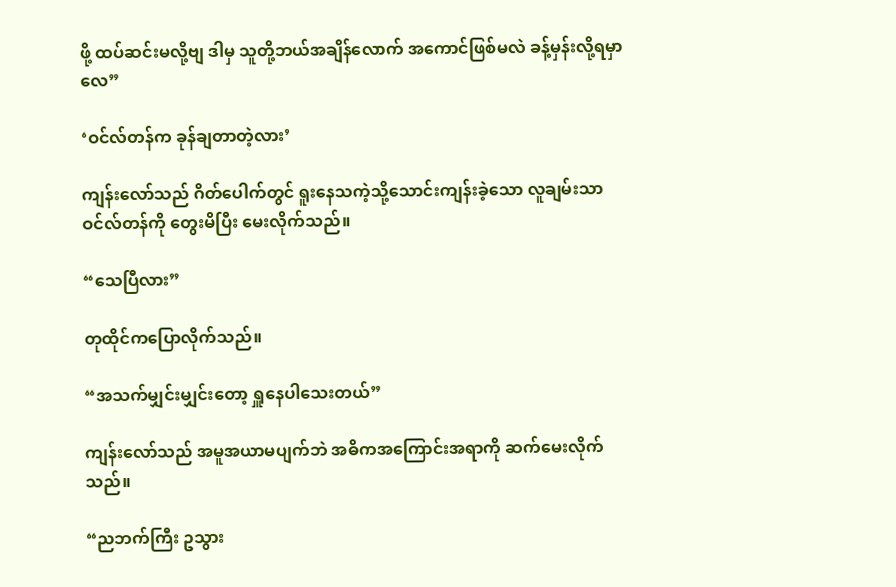ဖို့ ထပ်ဆင်းမလို့ဗျ ဒါမှ သူတို့ဘယ်အချိန်လောက် အကောင်ဖြစ်မလဲ ခန့်မှန်းလို့ရမှာလေ”

‘ဝင်လ်တန်က ခုန်ချတာတဲ့လား’

ကျန်းလော်သည် ဂိတ်ပေါက်တွင် ရူးနေသကဲ့သို့သောင်းကျန်းခဲ့သော လူချမ်းသာဝင်လ်တန်ကို တွေးမိပြီး မေးလိုက်သည်။

“သေပြီလား”

တုထိုင်ကပြောလိုက်သည်။

“အသက်မျှင်းမျှင်းတော့ ရှူနေပါသေးတယ်”

ကျန်းလော်သည် အမူအယာမပျက်ဘဲ အဓိကအကြောင်းအရာကို ဆက်မေးလိုက်သည်။

“ညဘက်ကြီး ဥသွား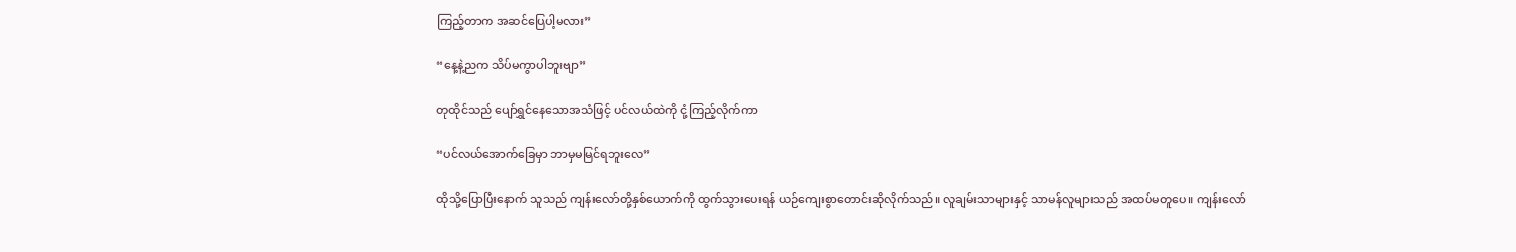ကြည့်တာက အဆင်ပြေပါ့မလား”

“နေ့နဲ့ညက သိပ်မကွာပါဘူးဗျာ”

တုထိုင်သည် ပျော်ရွှင်နေသောအသံဖြင့် ပင်လယ်ထဲကို ငုံ့ကြည့်လိုက်ကာ

“ပင်လယ်အောက်ခြေမှာ ဘာမှမမြင်ရဘူးလေ”

ထိုသို့ပြောပြီးနောက် သူသည် ကျန်းလော်တို့နှစ်ယောက်ကို ထွက်သွားပေးရန် ယဉ်ကျေးစွာတောင်းဆိုလိုက်သည်။ လူချမ်းသာများနှင့် သာမန်လူများသည် အထပ်မတူပေ။ ကျန်းလော်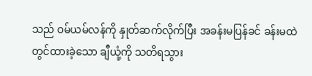သည် ဝမ်ယမ်လန်ကို နှုတ်ဆက်လိုက်ပြီး အခန်းမပြန်ခင် ခန်းမထဲတွင်ထားခဲ့သော ချီယုံ့ကို သတိရသွား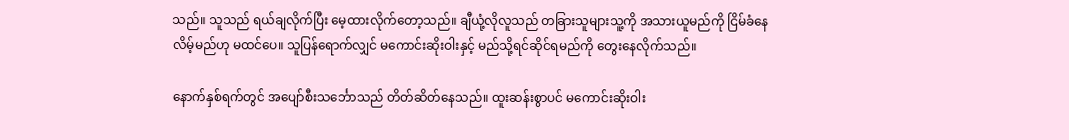သည်။ သူသည် ရယ်ချလိုက်ပြီး မေ့ထားလိုက်တော့သည်။ ချီယုံ့လိုလူသည် တခြားသူများသူ့ကို အသားယူမည်ကို ငြိမ်ခံနေလိမ့်မည်ဟု မထင်ပေ။ သူပြန်ရောက်လျှင် မကောင်းဆိုးဝါးနှင့် မည်သို့ရင်ဆိုင်ရမည်ကို တွေးနေလိုက်သည်။

နောက်နှစ်ရက်တွင် အပျော်စီးသင်္ဘောသည် တိတ်ဆိတ်နေသည်။ ထူးဆန်းစွာပင် မကောင်းဆိုးဝါး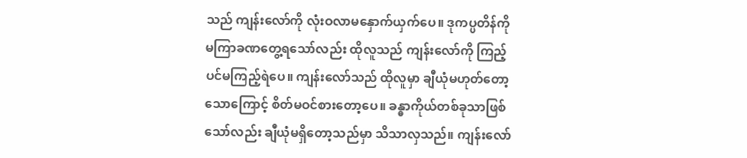သည် ကျန်းလော်ကို လုံးဝလာမနှောက်ယှက်ပေ။ ဒုကပ္ပတိန်ကို မကြာခဏတွေ့ရသော်လည်း ထိုလူသည် ကျန်းလော်ကို ကြည့်ပင်မကြည့်ရဲပေ။ ကျန်းလော်သည် ထိုလူမှာ ချီယုံမဟုတ်တော့သောကြောင့် စိတ်မဝင်စားတော့ပေ။ ခန္ဓာကိုယ်တစ်ခုသာဖြစ်သော်လည်း ချီယုံမရှိတော့သည်မှာ သိသာလှသည်။ ကျန်းလော်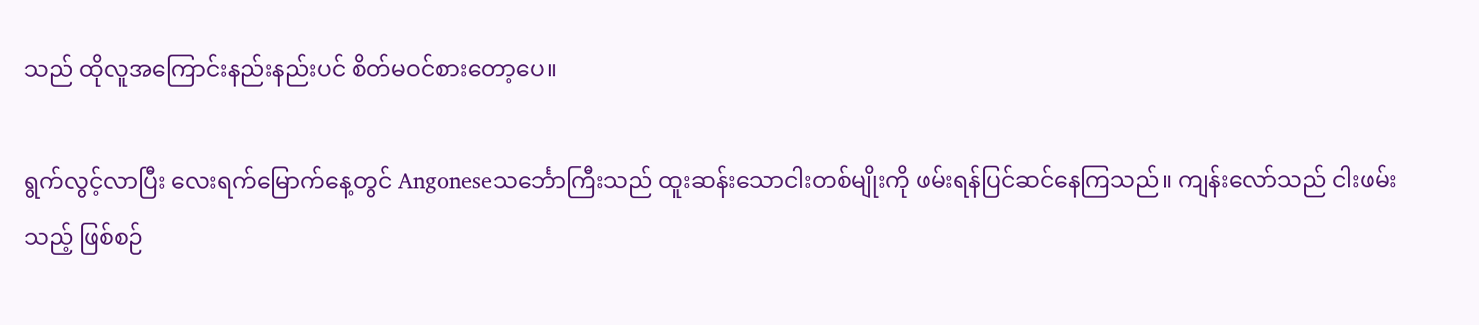သည် ထိုလူအကြောင်းနည်းနည်းပင် စိတ်မဝင်စားတော့ပေ။

ရွက်လွင့်လာပြီး လေးရက်မြောက်နေ့တွင် Angoneseသင်္ဘောကြီးသည် ထူးဆန်းသောငါးတစ်မျိုးကို ဖမ်းရန်ပြင်ဆင်နေကြသည်။ ကျန်းလော်သည် ငါးဖမ်းသည့် ဖြစ်စဉ်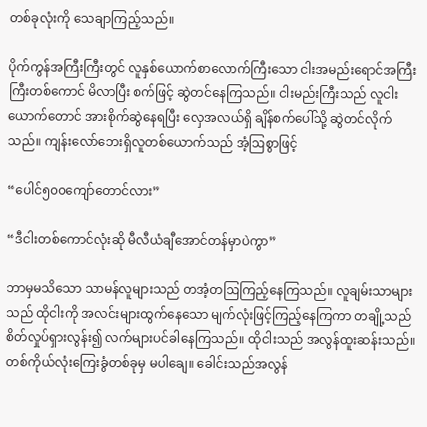တစ်ခုလုံးကို သေချာကြည့်သည်။

ပိုက်ကွန်အကြီးကြီးတွင် လူနှစ်ယောက်စာလောက်ကြီးသော ငါးအမည်းရောင်အကြီးကြီးတစ်ကောင် မိလာပြီး စက်ဖြင့် ဆွဲတင်နေကြသည်။ ငါးမည်းကြီးသည် လူငါးယောက်တောင် အားစိုက်ဆွဲနေရပြီး လှေအလယ်ရှိ ချိန်စက်ပေါ်သို့ ဆွဲတင်လိုက်သည်။ ကျန်းလော်ဘေးရှိလူတစ်ယောက်သည် အံ့ဩစွာဖြင့်

“ပေါင်၅၀၀ကျော်တောင်လား”

“ဒီငါးတစ်ကောင်လုံးဆို မီလီယံချီအောင်တန်မှာပဲကွာ”

ဘာမှမသိသော သာမန်လူများသည် တအံ့တဩကြည့်နေကြသည်။ လူချမ်းသာများသည် ထိုငါးကို အလင်းများထွက်နေသော မျက်လုံးဖြင့်ကြည့်နေကြကာ တချို့သည် စိတ်လှုပ်ရှားလွန်း၍ လက်များပင်ခါနေကြသည်။ ထိုငါးသည် အလွန်ထူးဆန်းသည်။ တစ်ကိုယ်လုံးကြေးခွံတစ်ခုမှ မပါချေ။ ခေါင်းသည်အလွန်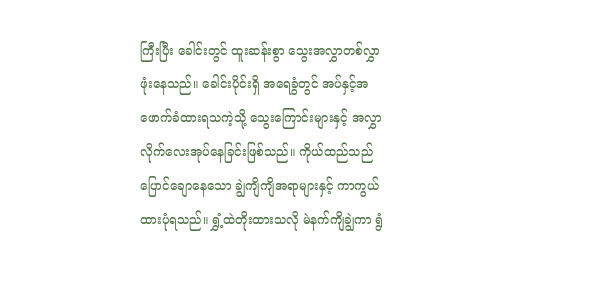ကြီးပြီး ခေါင်းတွင် ထူးဆန်းစွာ သွေးအလွှာတစ်လွှာဖုံးနေသည်။ ခေါင်းပိုင်းရှိ အရေခွံတွင် အပ်နှင့်အဖောက်ခံထားရသကဲ့သို့ သွေးကြောင်းများနှင့် အလွှာလိုက်လေးအုပ်နေခြင်းဖြစ်သည်။ ကိုယ်ထည်သည် ပြောင်ချောနေသော ချွဲကျိကျိအရာများနှင့် ကာကွယ်ထားပုံရသည်။ ရွှံ့ထဲတိုးထားသလို မဲနက်ကျိချွဲကာ ရွံ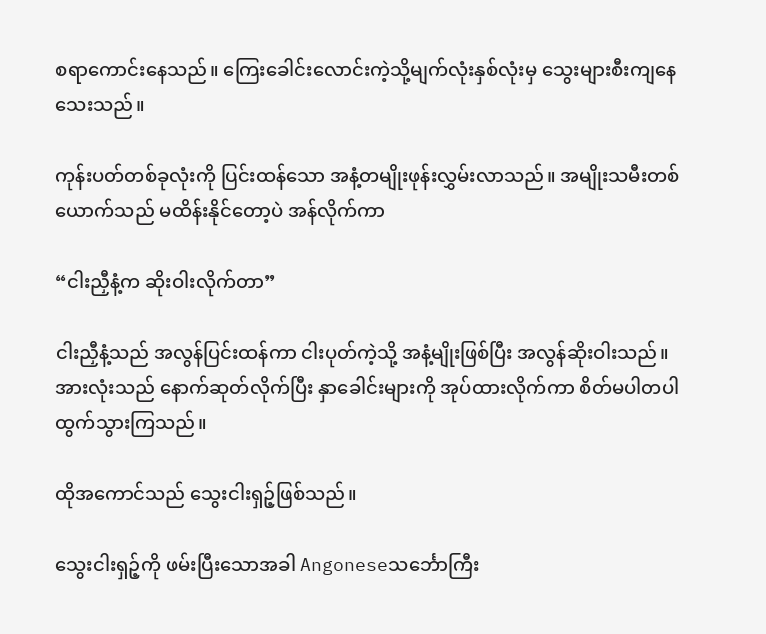စရာကောင်းနေသည်။ ကြေးခေါင်းလောင်းကဲ့သို့မျက်လုံးနှစ်လုံးမှ သွေးများစီးကျနေသေးသည်။

ကုန်းပတ်တစ်ခုလုံးကို ပြင်းထန်သော အနံ့တမျိုးဖုန်းလွှမ်းလာသည်။ အမျိုးသမီးတစ်ယောက်သည် မထိန်းနိုင်တော့ပဲ အန်လိုက်ကာ

“ငါးညှီနံ့က ဆိုးဝါးလိုက်တာ”

ငါးညှီနံ့သည် အလွန်ပြင်းထန်ကာ ငါးပုတ်ကဲ့သို့ အနံ့မျိုးဖြစ်ပြီး အလွန်ဆိုးဝါးသည်။ အားလုံးသည် နောက်ဆုတ်လိုက်ပြီး နှာခေါင်းများကို အုပ်ထားလိုက်ကာ စိတ်မပါတပါထွက်သွားကြသည်။

ထိုအကောင်သည် သွေးငါးရှဉ့်ဖြစ်သည်။

သွေးငါးရှဉ့်ကို ဖမ်းပြီးသောအခါ Angoneseသင်္ဘောကြီး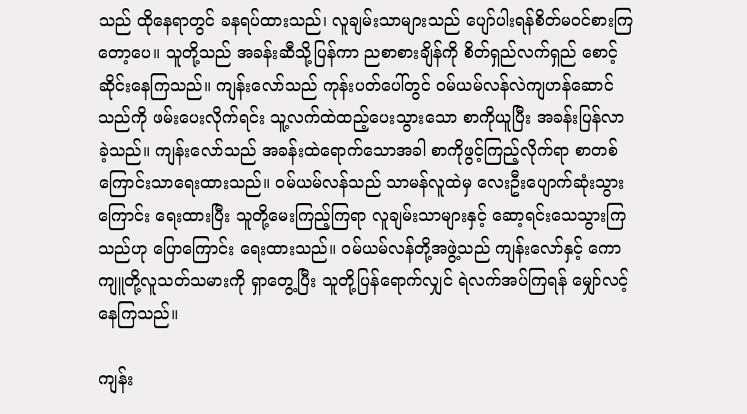သည် ထိုနေရာတွင် ခနရပ်ထားသည်၊ လူချမ်းသာများသည် ပျော်ပါးရန်စိတ်မဝင်စားကြတော့ပေ။ သူတို့သည် အခန်းဆီသို့ပြန်ကာ ညစာစားချိန်ကို စိတ်ရှည်လက်ရှည် စောင့်ဆိုင်းနေကြသည်။ ကျန်းလော်သည် ကုန်းပတ်ပေါ်တွင် ဝမ်ယမ်လန်လဲကျဟန်ဆောင်သည်ကို ဖမ်းပေးလိုက်ရင်း သူ့လက်ထဲထည့်ပေးသွားသော စာကိုယူပြီး အခန်းပြန်လာခဲ့သည်။ ကျန်းလော်သည် အခန်းထဲရောက်သောအခါ စာကိုဖွင့်ကြည့်လိုက်ရာ စာတစ်ကြောင်းသာရေးထားသည်။ ဝမ်ယမ်လန်သည် သာမန်လူထဲမှ လေးဦးပျောက်ဆုံးသွားကြောင်း ရေးထားပြီး သူတို့မေးကြည့်ကြရာ လူချမ်းသာများနှင့် ဆော့ရင်းသေသွားကြသည်ဟု ပြောကြောင်း ရေးထားသည်။ ဝမ်ယမ်လန်တို့အဖွဲ့သည် ကျန်းလော်နှင့် ကောကျူတို့လူသတ်သမားကို ရှာတွေ့ပြီး သူတို့ပြန်ရောက်လျှင် ရဲလက်အပ်ကြရန် မျှော်လင့်နေကြသည်။

ကျန်း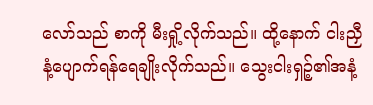လော်သည် စာကို မီးရှို့လိုက်သည်။ ထို့နောက် ငါးညှီနံ့ပျောက်ရန်ရေချိုးလိုက်သည်။ သွေးငါးရှဉ့်၏အနံ့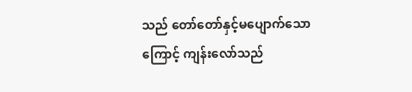သည် တော်တော်နှင့်မပျောက်သောကြောင့် ကျန်းလော်သည်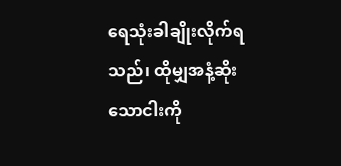ရေသုံးခါချိုးလိုက်ရသည်၊ ထိုမျှအနံ့ဆိုးသောငါးကို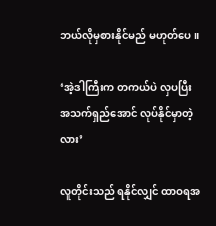ဘယ်လိုမှစားနိုင်မည် မဟုတ်ပေ။

‘အဲ့ဒါကြီးက တကယ်ပဲ လှပပြီး အသက်ရှည်အောင် လုပ်နိုင်မှာတဲ့လား’

လူတိုင်းသည် ရနိုင်လျှင် ထာဝရအ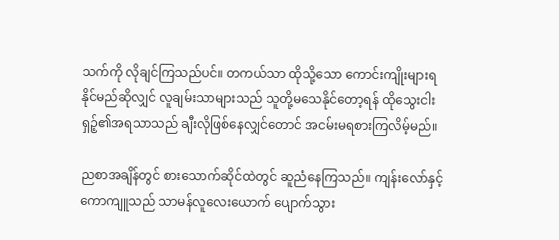သက်ကို လိုချင်ကြသည်ပင်။ တကယ်သာ ထိုသို့သော ကောင်းကျိုးများရနိုင်မည်ဆိုလျှင် လူချမ်းသာများသည် သူတို့မသေနိုင်တော့ရန် ထိုသွေးငါးရှဉ့်၏အရသာသည် ချီးလိုဖြစ်နေလျှင်တောင် အငမ်းမရစားကြလိမ့်မည်။

ညစာအချိန်တွင် စားသောက်ဆိုင်ထဲတွင် ဆူညံနေကြသည်။ ကျန်းလော်နှင့်ကောကျူသည် သာမန်လူလေးယောက် ပျောက်သွား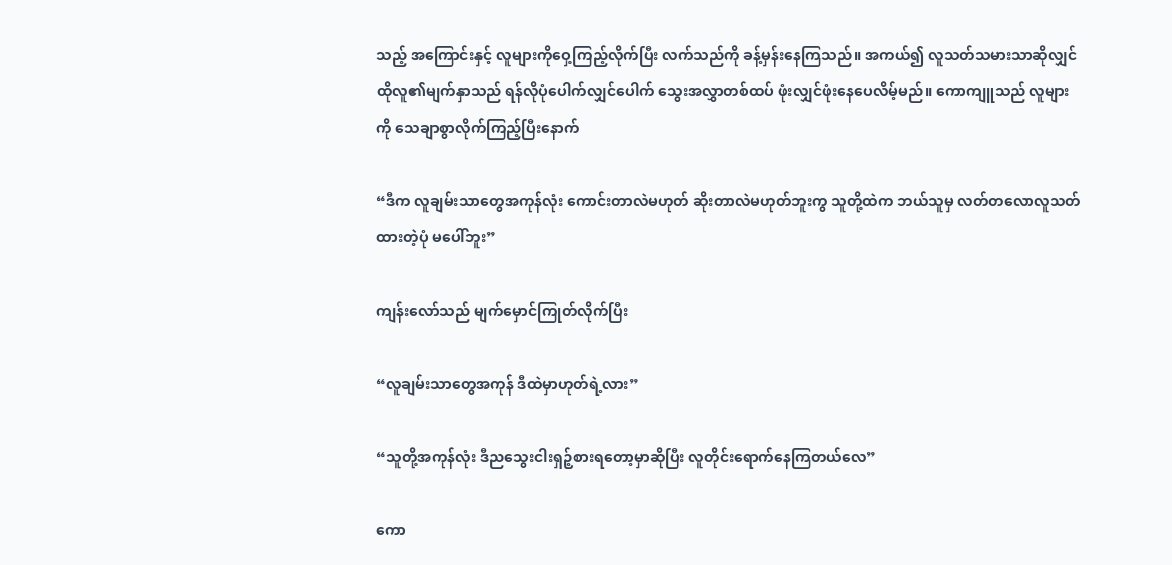သည့် အကြောင်းနှင့် လူများကိုဝှေ့ကြည့်လိုက်ပြီး လက်သည်ကို ခန့်မှန်းနေကြသည်။ အကယ်၍ လူသတ်သမားသာဆိုလျှင် ထိုလူ၏မျက်နှာသည် ရန်လိုပုံပေါက်လျှင်ပေါက် သွေးအလွှာတစ်ထပ် ဖုံးလျှင်ဖုံးနေပေလိမ့်မည်။ ကောကျူသည် လူများကို သေချာစွာလိုက်ကြည့်ပြီးနောက်

“ဒီက လူချမ်းသာတွေအကုန်လုံး ကောင်းတာလဲမဟုတ် ဆိုးတာလဲမဟုတ်ဘူးကွ သူတို့ထဲက ဘယ်သူမှ လတ်တလောလူသတ်ထားတဲ့ပုံ မပေါ်ဘူး”

ကျန်းလော်သည် မျက်မှောင်ကြုတ်လိုက်ပြီး

“လူချမ်းသာတွေအကုန် ဒီထဲမှာဟုတ်ရဲ့လား”

“သူတို့အကုန်လုံး ဒီညသွေးငါးရှဉ့်စားရတော့မှာဆိုပြီး လူတိုင်းရောက်နေကြတယ်လေ”

ကော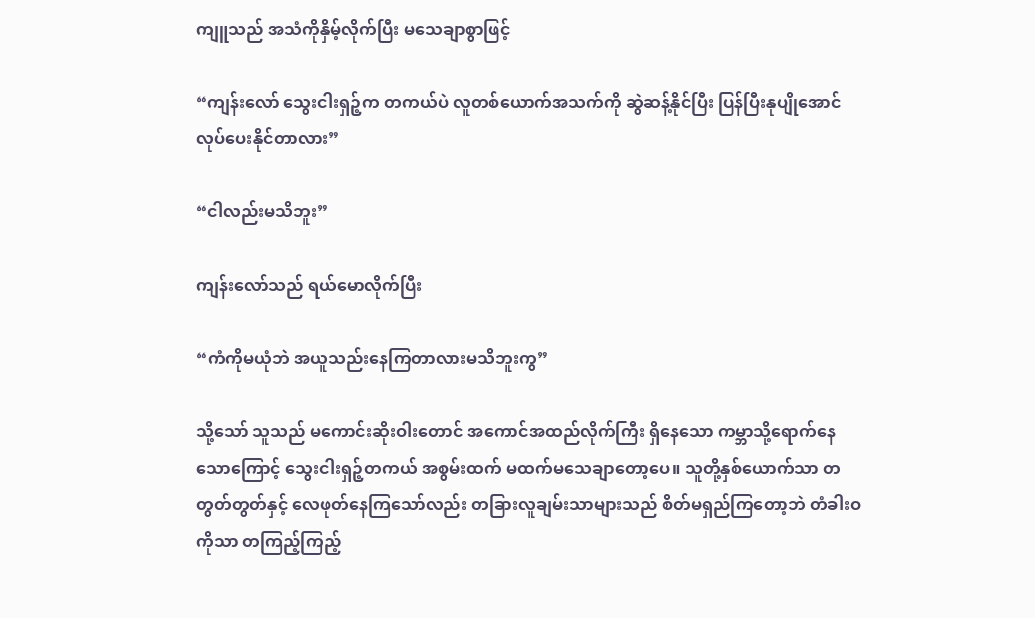ကျူသည် အသံကိုနှိမ့်လိုက်ပြီး မသေချာစွာဖြင့်

“ကျန်းလော် သွေးငါးရှဉ့်က တကယ်ပဲ လူတစ်ယောက်အသက်ကို ဆွဲဆန့်နိုင်ပြီး ပြန်ပြီးနုပျိုအောင် လုပ်ပေးနိုင်တာလား”

“ငါလည်းမသိဘူး”

ကျန်းလော်သည် ရယ်မောလိုက်ပြီး

“ကံကိုမယုံဘဲ အယူသည်းနေကြတာလားမသိဘူးကွ”

သို့သော် သူသည် မကောင်းဆိုးဝါးတောင် အကောင်အထည်လိုက်ကြီး ရှိနေသော ကမ္ဘာသို့ရောက်နေသောကြောင့် သွေးငါးရှဉ့်တကယ် အစွမ်းထက် မထက်မသေချာတော့ပေ။ သူတို့နှစ်ယောက်သာ တတွတ်တွတ်နှင့် လေဖုတ်နေကြသော်လည်း တခြားလူချမ်းသာများသည် စိတ်မရှည်ကြ‌တော့ဘဲ တံခါးဝကိုသာ တကြည့်ကြည့်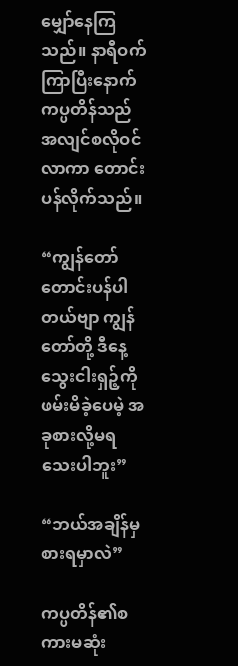မျှော်နေကြသည်။ နာရီဝက်ကြာပြီးနောက် ကပ္ပတိန်သည် အလျင်စလိုဝင်လာကာ တောင်းပန်လိုက်သည်။

“ကျွန်တော်တောင်းပန်ပါတယ်ဗျာ ကျွန်တော်တို့ ဒီနေ့ သွေးငါးရှဉ့်ကို ဖမ်းမိခဲ့ပေမဲ့ အခုစားလို့မရသေးပါဘူး”

“ဘယ်အချိန်မှစားရမှာလဲ”

ကပ္ပတိန်၏စကားမဆုံး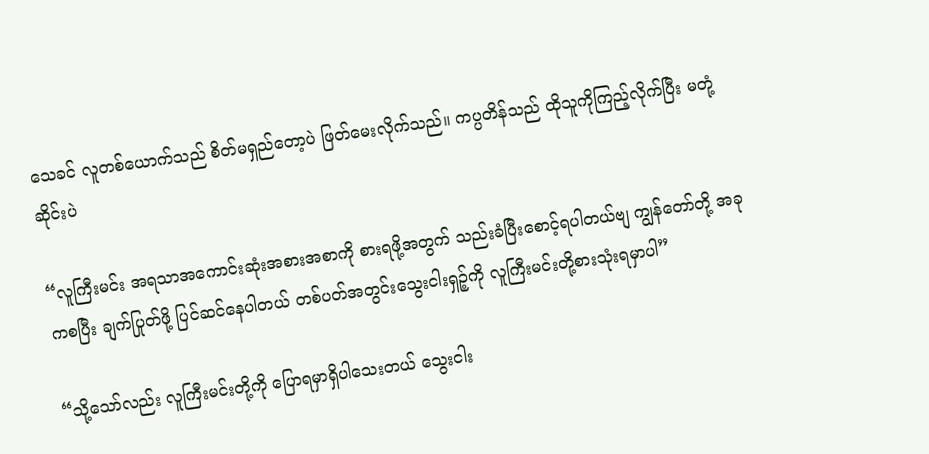သေခင် လူတစ်ယောက်သည် စိတ်မရှည်တော့ပဲ ဖြတ်မေးလိုက်သည်။ ကပ္ပတိန်သည် ထိုသူကိုကြည့်လိုက်ပြီး မတုံ့ဆိုင်းပဲ

“လူကြီးမင်း အရသာအကောင်းဆုံးအစားအစာကို စားရဖို့အတွက် သည်းခံပြီးစောင့်ရပါတယ်ဗျ ကျွန်တော်တို့ အခုကစပြီး ချက်ပြုတ်ဖို့ ပြင်ဆင်နေပါတယ် တစ်ပတ်အတွင်းသွေးငါးရှဉ့်ကို လူကြီးမင်းတို့စားသုံးရမှာပါ”

“သို့သော်လည်း လူကြီးမင်းတို့ကို ပြောရမှာရှိပါသေးတယ် သွေးငါး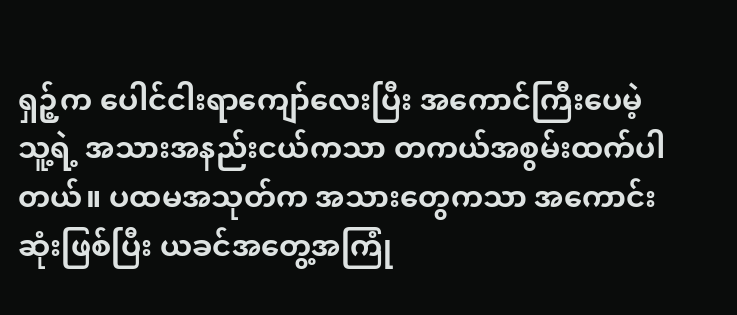ရှဉ့်က ပေါင်ငါးရာကျော်လေးပြီး အကောင်ကြီးပေမဲ့ သူ့ရဲ့ အသားအနည်းငယ်ကသာ တကယ်အစွမ်းထက်ပါတယ်။ ပထမအသုတ်က အသားတွေကသာ အကောင်းဆုံးဖြစ်ပြီး ယခင်အတွေ့အကြုံ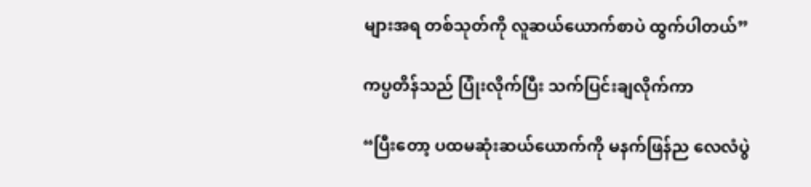များအရ တစ်သုတ်ကို လူဆယ်ယောက်စာပဲ ထွက်ပါတယ်”

ကပ္ပတိန်သည် ပြုံးလိုက်ပြီး သက်ပြင်းချလိုက်ကာ

“ပြီးတော့ ပထမဆုံးဆယ်ယောက်ကို မနက်ဖြန်ည လေလံပွဲ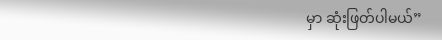မှာ ဆုံးဖြတ်ပါမယ်”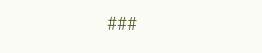###